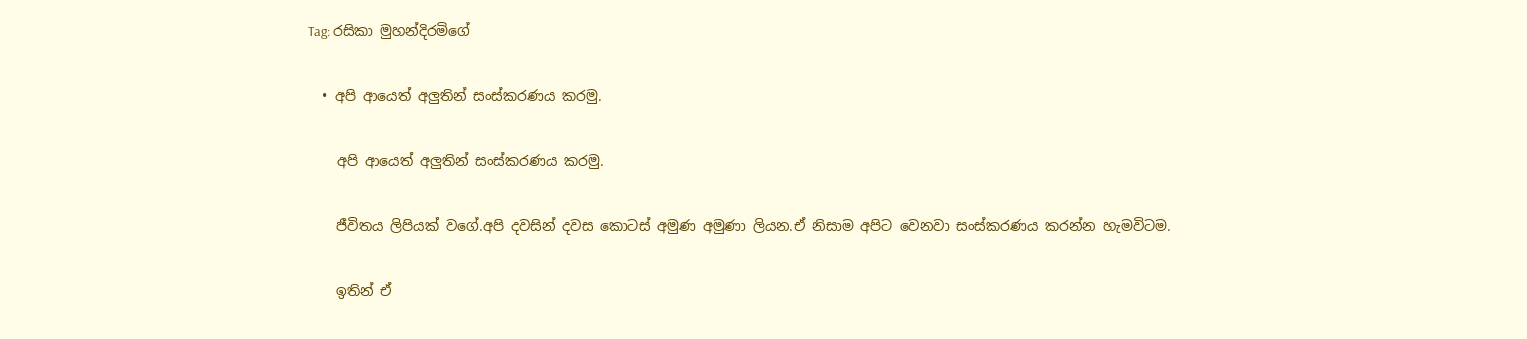Tag: රසිකා මුහන්දිරමිගේ

  • අපි ආයෙත් අලුතින් සංස්කරණය කරමු.

    අපි ආයෙත් අලුතින් සංස්කරණය කරමු.

    ජීවිතය ලිපියක් වගේ.අපි දවසින් දවස කොටස් අමුණ අමුණා ලියන.ඒ නිසාම අපිට වෙනවා සංස්කරණය කරන්න හැමවිටම.

    ඉතින් ඒ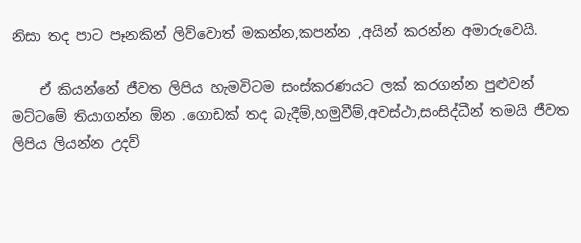නිසා තද පාට පෑනකින් ලිව්වොත් මකන්න,කපන්න ,අයින් කරන්න අමාරුවෙයි.

    ඒ කියන්නේ ජීවත ලිපිය හැමවිටම සංස්කරණයට ලක් කරගන්න පුළුවන් මට්ටමේ තියාගන්න ඕන .ගොඩක් තද බැදීම්,හමුවීම්,අවස්ථා,සංසිද්ධීන් තමයි ජීවත ලිපිය ලියන්න උදව්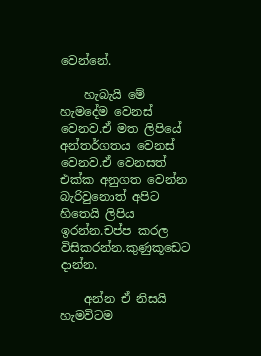වෙන්නේ.

    හැබැයි මේ හැමදේම වෙනස් වෙනව.ඒ මත ලිපියේ අන්තර්ගතය වෙනස් වෙනව.ඒ වෙනසත් එක්ක අනුගත වෙන්න බැරිවුනොත් අපිට හිතෙයි ලිපිය ඉරන්න.චප්ප කරල විසිකරන්න.කුණුකූඩෙට දාන්න.

    අන්න ඒ නිසයි හැමවිටම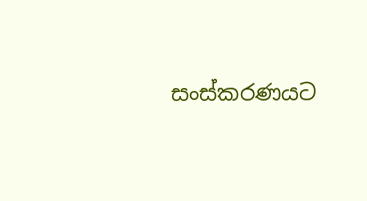සංස්කරණයට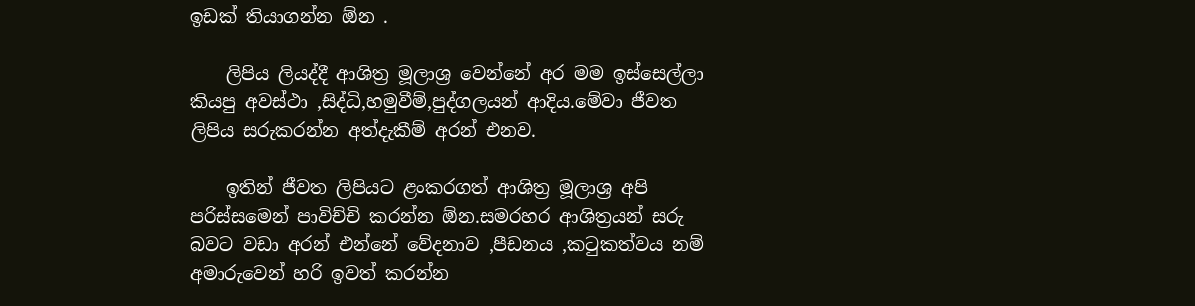ඉඩක් තියාගන්න ඕන .

    ලිපිය ලියද්දී ආශිත්‍ර මූලාශ්‍ර වෙන්නේ අර මම ඉස්සෙල්ලා කියපු අවස්ථා ,සිද්ධි,හමුවීම්,පුද්ගලයන් ආදිය.මේවා ජීවත ලිපිය සරුකරන්න අත්දැකීම් අරන් එනව.

    ඉතින් ජීවත ලිපියට ළංකරගත් ආශිත්‍ර මූලාශ්‍ර අපි පරිස්සමෙන් පාවිච්චි කරන්න ඕන.සමරහර ආශිත්‍රයන් සරු බවට වඩා අරන් එන්නේ වේදනාව ,පීඩනය ,කටුකත්වය නම් අමාරුවෙන් හරි ඉවත් කරන්න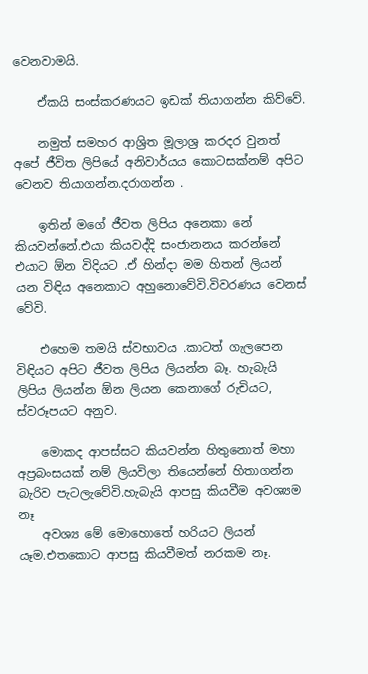වෙනවාමයි.

    ඒකයි සංස්කරණයට ඉඩක් තියාගන්න කිව්වේ.

    නමුත් සමහර ආශ්‍රිත මූලාශ්‍ර කරදර වුනත් අපේ ජීවිත ලිපියේ අනිවාර්යය කොටසක්නම් අපිට වෙනව තියාගන්න.දරාගන්න .

    ඉතින් මගේ ජීවත ලිපිය අනෙකා නේ කියවන්නේ.එයා කියවද්දි සංජානනය කරන්නේ එයාට ඕන විදියට .ඒ හින්දා මම හිතන් ලියන් යන විඳිය අනෙකාට අහුනොවේවි.විවරණය වෙනස් වේවි.

    එහෙම තමයි ස්වභාවය .කාටත් ගැලපෙන විඳියට අපිට ජීවත ලිපිය ලියන්න බෑ. හැබැයි ලිපිය ලියන්න ඕන ලියන කෙනාගේ රුචියට, ස්වරූපයට අනුව.

    මොකද ආපස්සට කියවන්න හිතුනොත් මහා අප්‍රබංසයක් නම් ලියවිලා තියෙන්නේ හිතාගන්න බැරිව පැටලැවේවි.හැබැයි ආපසු කියවීම අවශ්‍යම නෑ
    අවශ්‍ය මේ මොහොතේ හරියට ලියන් යෑම.එතකොට ආපසු කියවීමත් නරකම නෑ.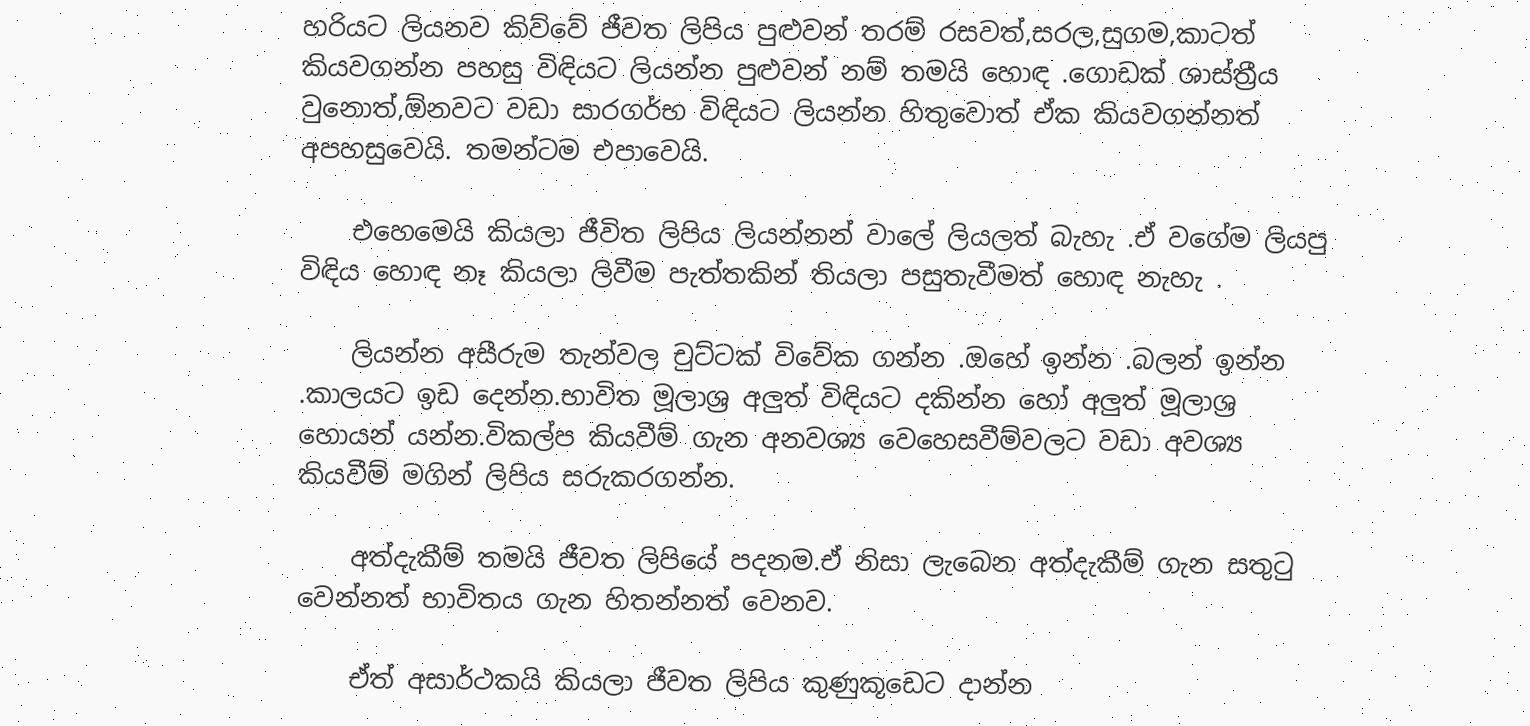හරියට ලියනව කිව්වේ ජීවත ලිපිය පුළුවන් තරම් රසවත්,සරල,සුගම,කාටත් කියවගන්න පහසු විඳියට ලියන්න පුළුවන් නම් තමයි හොඳ .ගොඩක් ශාස්ත්‍රීය වුනොත්,ඕනවට වඩා සාරගර්භ විඳියට ලියන්න හිතුවොත් ඒක කියවගන්නත් අපහසුවෙයි. තමන්ටම එපාවෙයි.

    එහෙමෙයි කියලා ජීවිත ලිපිය ලියන්නන් වාලේ ලියලත් බැහැ .ඒ වගේම ලියපු විඳිය හොඳ නෑ කියලා ලිවීම පැත්තකින් තියලා පසුතැවීමත් හොඳ නැහැ .

    ලියන්න අසීරුම තැන්වල චුට්ටක් විවේක ගන්න .ඔහේ ඉන්න .බලන් ඉන්න .කාලයට ඉඩ දෙන්න.භාවිත මූලාශ්‍ර අලුත් විඳියට දකින්න හෝ අලුත් මූලාශ්‍ර හොයන් යන්න.විකල්ප කියවීම් ගැන අනවශ්‍ය වෙහෙසවීම්වලට වඩා අවශ්‍ය කියවීම් මගින් ලිපිය සරුකරගන්න.

    අත්දැකීම් තමයි ජීවත ලිපියේ පදනම.ඒ නිසා ලැබෙන අත්දැකීම් ගැන සතුටු වෙන්නත් භාවිතය ගැන හිතන්නත් වෙනව.

    ඒත් අසාර්ථකයි කියලා ජීවත ලිපිය කුණුකූඩෙට දාන්න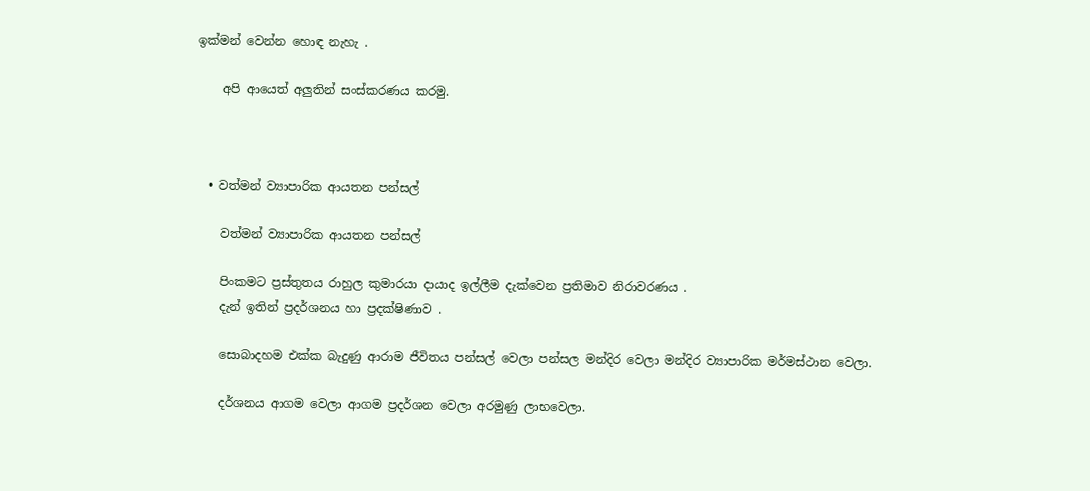ඉක්මන් වෙන්න හොඳ නැහැ .

    අපි ආයෙත් අලුතින් සංස්කරණය කරමු.



  • වත්මන් ව්‍යාපාරික ආයතන පන්සල්

    වත්මන් ව්‍යාපාරික ආයතන පන්සල්

    පිංකමට ප්‍රස්තුතය රාහුල කුමාරයා දායාද ඉල්ලීම දැක්වෙන ප්‍රතිමාව නිරාවරණය .
    දැන් ඉතින් ප්‍රදර්ශනය හා ප්‍රදක්ෂිණාව .

    සොබාදහම එක්ක බැදුණු ආරාම ජීවිතය පන්සල් වෙලා පන්සල මන්දිර වෙලා මන්දිර ව්‍යාපාරික මර්මස්ථාන වෙලා.

    දර්ශනය ආගම වෙලා ආගම ප්‍රදර්ශන වෙලා අරමුණු ලාභවෙලා.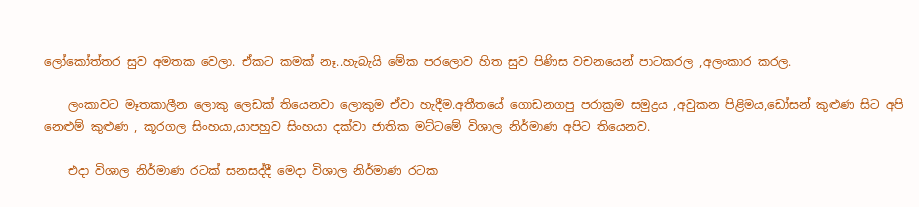ලෝකෝත්තර සුව අමතක වෙලා. ඒකට කමක් නෑ..හැබැයි මේක පරලොව හිත සුව පිණිස වචනයෙන් පාටකරල ,අලංකාර කරල.

    ලංකාවට මෑතකාලීන ලොකු ලෙඩක් තියෙනවා ලොකුම ඒවා හැදීම.අතීතයේ ගොඩනගපු පරාක්‍රම සමුද්‍රය ,අවුකන පිළිමය,ඩෝසන් කුළුණ සිට අපි නෙළුම් කුළුණ , කූරගල සිංහයා,යාපහුව සිංහයා දක්වා ජාතික මට්ටමේ විශාල නිර්මාණ අපිට තියෙනව.

    එදා විශාල නිර්මාණ රටක් සනසද්දී මෙදා විශාල නිර්මාණ රටක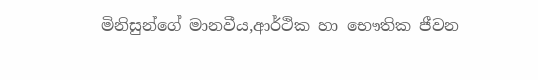මිනිසුන්ගේ මානවීය,ආර්ථික හා භෞතික ජීවන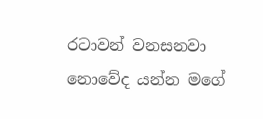රටාවන් වනසනවා නොවේද යන්න මගේ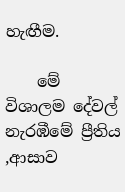හැඟීම.

    මේ විශාලම දේවල් නැරඹීමේ ප්‍රීතිය ,ආසාව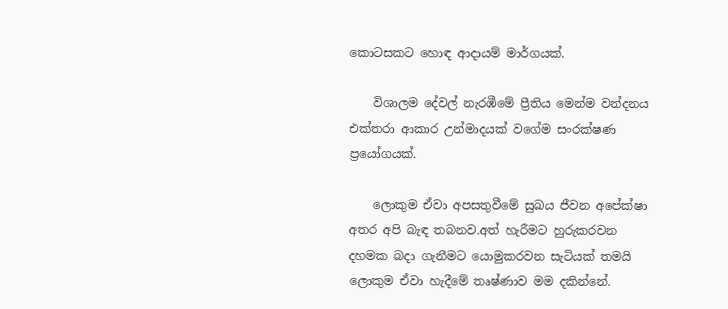කොටසකට හොඳ ආදායම් මාර්ගයක්.

    විශාලම දේවල් නැරඹීමේ ප්‍රීතිය මෙන්ම වන්දනය එක්තරා ආකාර උන්මාදයක් වගේම සංරක්ෂණ ප්‍රයෝගයක්.

    ලොකුම ඒවා අපසතුවීමේ සුඛය ජීවන අපේක්ෂා අතර අපි බැඳ තබනව.අත් හැරීමට හුරුකරවන දහමක බදා ගැනීමට යොමුකරවන සැටියක් තමයි ලොකුම ඒවා හැදීමේ තෘෂ්ණාව මම දකින්නේ.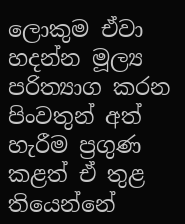ලොකුම ඒවා හදන්න මූල්‍ය පරිත්‍යාග කරන පිංවතුන් අත් හැරීම ප්‍රගුණ කළත් ඒ තුළ තියෙන්නේ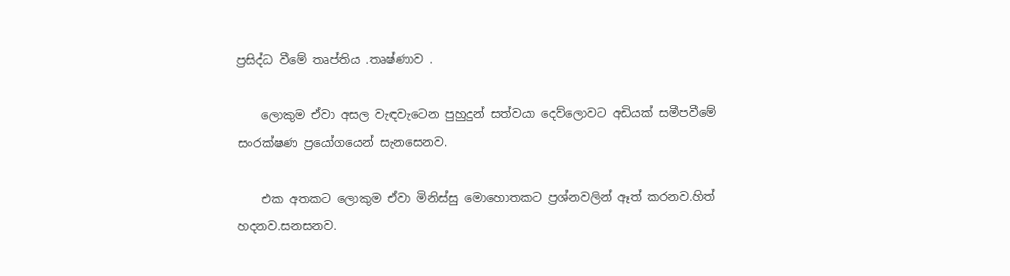ප්‍රසිද්ධ වීමේ තෘප්තිය .තෘෂ්ණාව .

    ලොකුම ඒවා අසල වැඳවැටෙන පුහුදුන් සත්වයා දෙව්ලොවට අඩියක් සමීපවීමේ සංරක්ෂණ ප්‍රයෝගයෙන් සැනසෙනව.

    එක අතකට ලොකුම ඒවා මිනිස්සු මොහොතකට ප්‍රශ්නවලින් ඈත් කරනව.හිත් හදනව.සනසනව.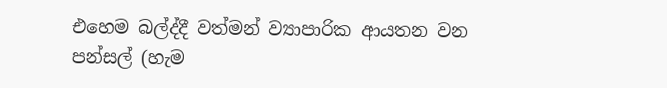එහෙම බල්ද්දී වත්මන් ව්‍යාපාරික ආයතන වන පන්සල් (හැම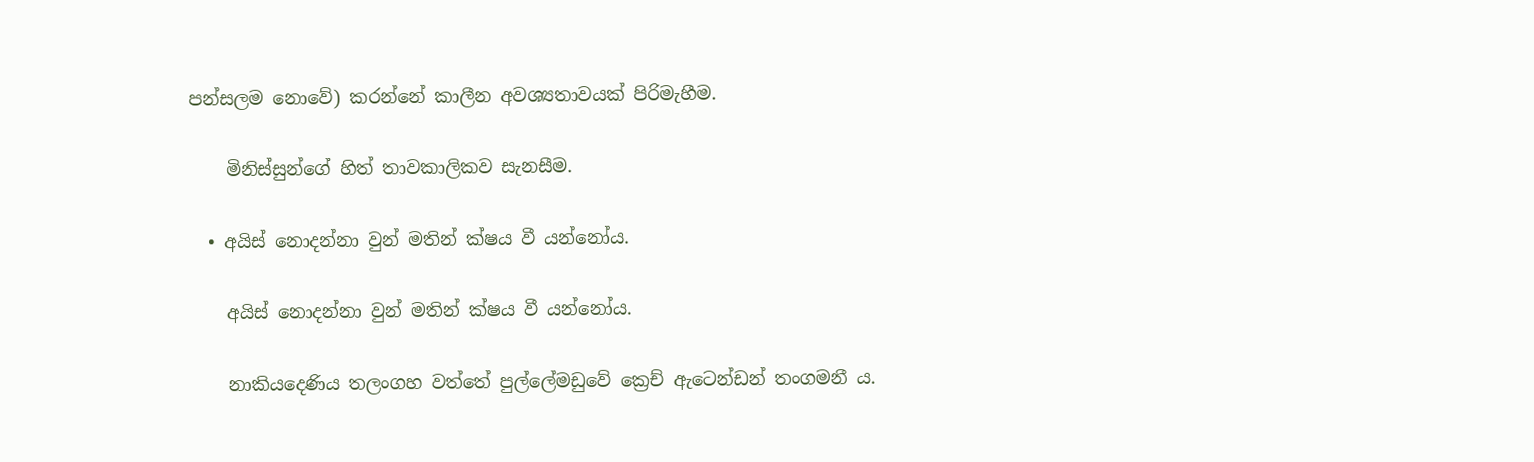පන්සලම නොවේ) කරන්නේ කාලීන අවශ්‍යතාවයක් පිරිමැහීම.

    මිනිස්සුන්ගේ හිත් තාවකාලිකව සැනසීම.

  • අයිස් නොදන්නා වුන් මතින් ක්ෂය වී යන්නෝය.

    අයිස් නොදන්නා වුන් මතින් ක්ෂය වී යන්නෝය.

    නාකියදෙණිය තලංගහ වත්තේ පුල්ලේමඩුවේ ක්‍රෙච් ඇටෙන්ඩන් තංගමනී ය.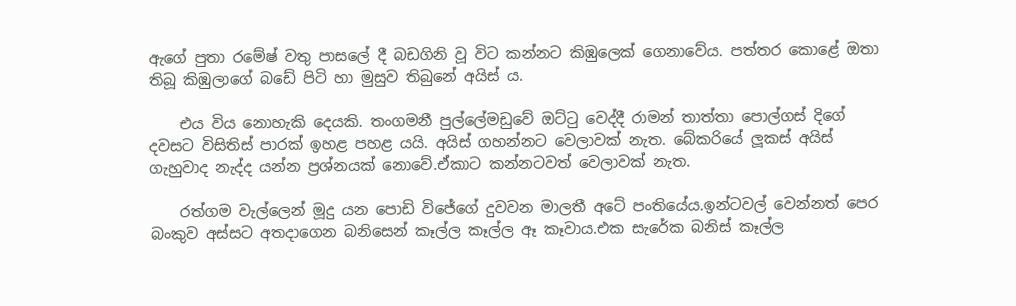ඇගේ පුතා රමේෂ් වතු පාසලේ දී බඩගිනි වූ විට කන්නට කිඹුලෙක් ගෙනාවේය. පත්තර කොළේ ඔතා තිබූ කිඹුලාගේ බඩේ පිටි හා මුසුව තිබුනේ අයිස්‍ ය.

    එය විය නොහැකි දෙයකි. තංගමනී පුල්ලේමඩුවේ ඔට්ටු වෙද්දී රාමන් තාත්තා පොල්ගස් දිගේ දවසට විසිතිස් පාරක් ඉහළ පහළ යයි. අයිස් ගහන්නට වෙලාවක් නැත. බේකරියේ ලූකස් අයිස් ගැහුවාද නැද්ද යන්න ප්‍රශ්නයක් නොවේ.ඒකාට කන්නටවත් වෙලාවක් නැත.

    රත්ගම වැල්ලෙන් මූදු යන පොඩි විජේගේ දුවවන මාලතී අටේ පංතියේය.ඉන්ටවල් වෙන්නත් පෙර බංකුව අස්සට අතදාගෙන බනිසෙන් කෑල්ල කෑල්ල ඈ කෑවාය.එක සැරේක බනිස් කෑල්ල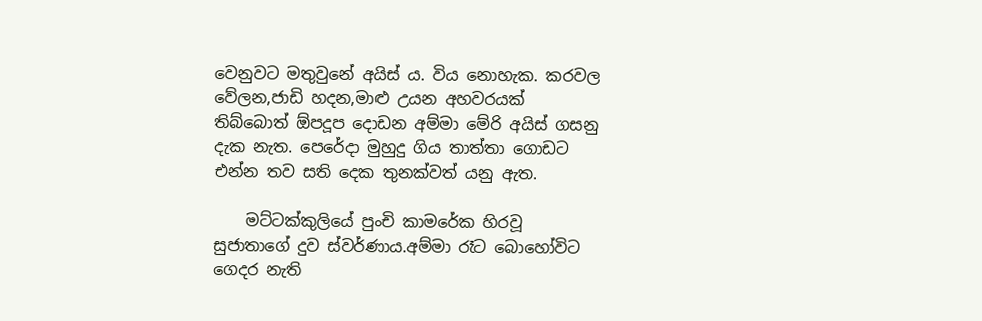වෙනුවට මතුවුනේ අයිස්‍ ය. විය නොහැක. කරවල වේලන,ජාඩි හදන,මාළු උයන අහවරයක් තිබ්බොත් ඕපදූප දොඩන අම්මා මේරි අයිස් ගසනු දැක නැත. පෙරේදා මුහුදු ගිය තාත්තා ගොඩට එන්න තව සති දෙක තුනක්වත් යනු ඇත.

    මට්ටක්කුලියේ පුංචි කාමරේක හිරවූ සුජාතාගේ දුව ස්වර්ණාය.අම්මා රෑට බොහෝවිට ගෙදර නැති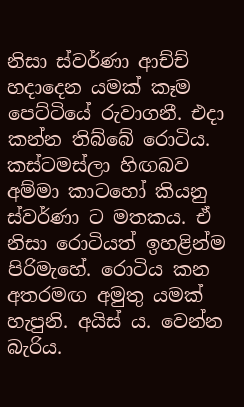නිසා ස්වර්ණා ආච්ච් හදාදෙන යමක් කෑම පෙට්ටියේ රුවාගනී. එදා කන්න තිබ්බේ රොටිය. කස්ටමස්ලා හිඟබව අම්මා කාටහෝ කියනු ස්වර්ණා ට මතකය. ඒ නිසා රොටියත් ඉහළින්ම පිරිමැහේ. රොටිය කන අතරමඟ අමුතු යමක් හැපුනි. අයිස් ය. වෙන්න බැරිය.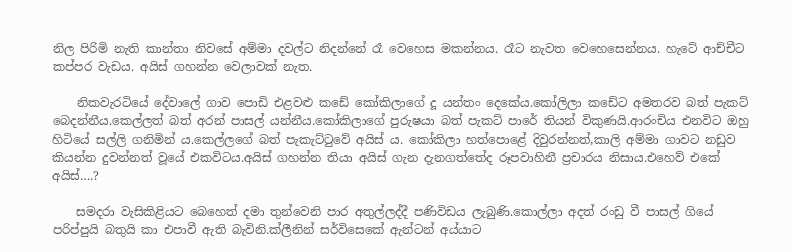නිල පිරිමි නැති කාන්තා නිවසේ අම්මා දවල්ට නිදන්නේ රෑ වෙහෙස මකන්නය. රෑට නැවත වෙහෙසෙන්නය. හැටේ ආච්චීට කප්පර වැඩය. අයිස් ගහන්න වෙලාවක් නැත.

    නිකවැරටියේ දේවාලේ ගාව පොඩි එළවළු කඩේ කෝකිලාගේ දූ යන්තං දෙකේය.කෝලිලා කඩේට අමතරව බත් පැකට් බෙදන්නීය.කෙල්ලත් බත් අරන් පාසල් යන්නීය.කෝකිලාගේ පුරුෂයා බත් පැකට් පාරේ තියන් විකුණයි.ආරංචිය එනවිට ඔහු හිටියේ සල්ලි ගනිමින්‍ ය.කෙල්ලගේ බත් පැකැට්ටුවේ අයිස් ය. කෝකිලා හත්පොළේ දිවුරන්නත්,කාලි අම්මා ගාවට නඩුව කියන්න දුවන්නත් වූයේ එකවිටය.අයිස් ගහන්න තියා අයිස් ගැන දැනගත්තේද රූපවාහිනී ප්‍රචාරය නිසාය.එහෙව් එකේ අයිස්….?

    සමදරා වැසිකිළියට බෙහෙත් දමා තුන්වෙනි පාර අතුල්ලද්දී පණිවිඩය ලැබුණි.කොල්ලා අදත් රංඩු වී පාසල් ගියේ පරිප්පුයි බතුයි කා එපාවී ඇති බැවිනි.ක්ලීනින් සර්විසෙකේ ඇන්ටන් අය්යාට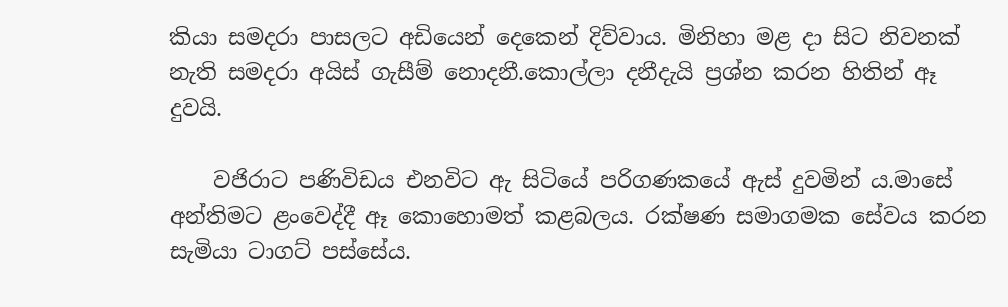කියා සමදරා පාසලට අඩියෙන් දෙකෙන් දිව්වාය. මිනිහා මළ දා සිට නිවනක් නැති සමදරා අයිස් ගැසීම් නොදනී.කොල්ලා දනීදැයි ප්‍රශ්න කරන හිතින් ඈ දුවයි.

    වජිරාට පණිවිඩය එනවිට ඇ සිටියේ පරිගණකයේ ඇස් දුවමින්‍ ය.මාසේ අන්තිමට ළංවෙද්දී ඈ කොහොමත් කළබලය. රක්ෂණ සමාගමක සේවය කරන සැමියා ටාගට් පස්සේය.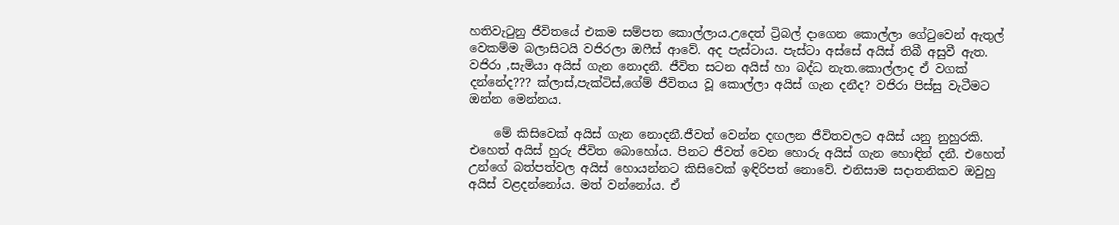හතිවැටුනු ජීවිතයේ එකම සම්පත කොල්ලාය.උදෙත් ට්‍රිබල් දාගෙන කොල්ලා ගේටුවෙන් ඇතුල් වෙකම්ම බලාසිටයි වජිරලා ඔෆීස් ආවේ. අද පැස්ටාය. පැස්ටා අස්සේ අයිස් තිබී අසුවී ඇත. වජිරා ,සැමියා අයිස් ගැන නොදනී. ජීවිත සටන අයිස් හා බද්ධ නැත.කොල්ලාද ඒ වගක් දන්නේද??? ක්ලාස්,පැක්ටිස්,ගේම් ජීවිතය වූ කොල්ලා අයිස් ගැන දනීද? වජිරා පිස්සු වැටීමට ඔන්න මෙන්නය.

    මේ කිසිවෙක් අයිස් ගැන නොදනී.ජීවත් වෙන්න දඟලන ජීවිතවලට අයිස් යනු නුහුරකි. එහෙත් අයිස් හුරු ජීවිත බොහෝය. පිනට ජීවත් වෙන හොරු අයිස් ගැන හොඳින් දනී. එහෙත් උන්ගේ බත්පත්වල අයිස් හොයන්නට කිසිවෙක් ඉඳිරිපත් නොවේ. එනිසාම සදාතනිකව ඔවුහු අයිස් වළදන්නෝය. මත් වන්නෝය. ඒ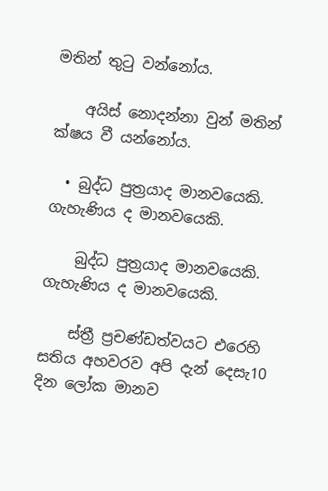මතින් තුටු වන්නෝය.

    අයිස් නොදන්නා වුන් මතින් ක්ෂය වී යන්නෝය.

  • බුද්ධ පුත්‍රයාද මානවයෙකි. ගැහැණිය ද මානවයෙකි.

    බුද්ධ පුත්‍රයාද මානවයෙකි. ගැහැණිය ද මානවයෙකි.

    ස්ත්‍රී ප්‍රචණ්ඩත්වයට එරෙහි සතිය අහවරව අපි දැන් දෙසැ10 දින ලෝක මානව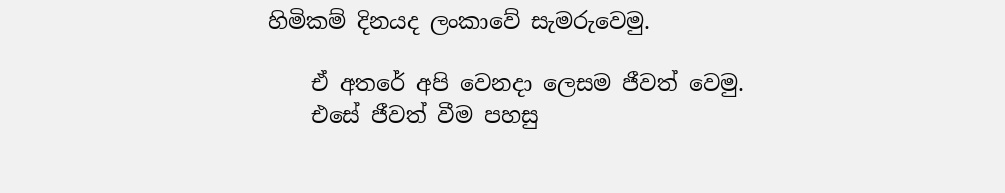හිමිකම් දිනයද ලංකාවේ සැමරුවෙමු.

    ඒ අතරේ අපි වෙනදා ලෙසම ජීවත් වෙමු.
    එසේ ජීවත් වීම පහසු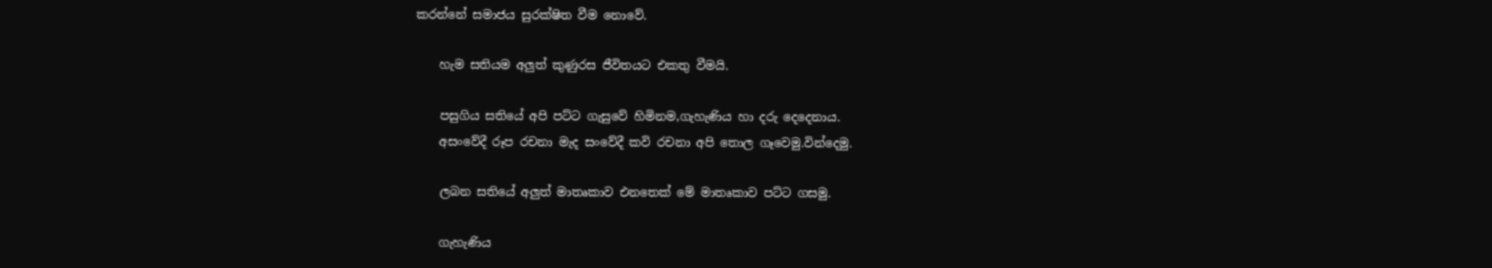කරන්නේ සමාජය සුරක්ෂිත වීම නොවේ.

    හැම සතියම අලුත් කුණුරස ජීවිතයට එකතු වීමයි.

    පසුගිය සතියේ අපි පට්ට ගැසුවේ හිමිනම,ගැහැණිය හා දරු දෙදෙනාය.
    අසංවේදී රූප රචනා මැද සංවේදී කවි රචනා අපි තොල ගෑවෙමු.වින්දෙමු.

    ලබන සතියේ අලුත් මාතෘකාව එනතෙක් මේ මාතෘකාව පට්ට ගසමු.

    ගැහැණිය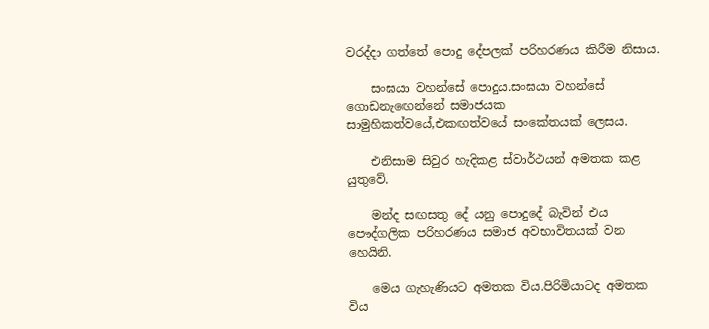වරද්දා ගත්තේ පොදු දේපලක් පරිහරණය කිරීම නිසාය.

    සංඝයා වහන්සේ පොදුය.සංඝයා වහන්සේ ගොඩනැඟෙන්නේ සමාජයක සාමුහිකත්වයේ,එකඟත්වයේ සංකේතයක් ලෙසය.

    එනිසාම සිවුර හැදිකළ ස්වාර්ථයන් අමතක කළ යුතුවේ.

    මන්ද සඟසතු දේ යනු පොදුදේ බැවින් එය පෞද්ගලික පරිහරණය සමාජ අවභාවිතයක් වන හෙයිනි.

    මෙය ගැහැණියට අමතක විය.පිරිමියාටද අමතක විය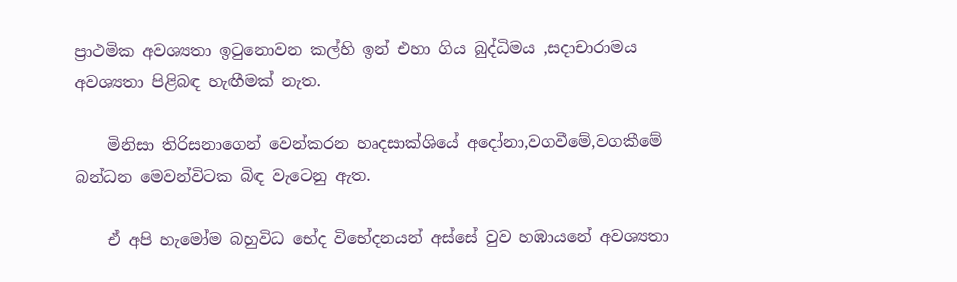ප්‍රාථමික අවශ්‍යතා ඉටුනොවන කල්හි ඉන් එහා ගිය බුද්ධිමය ,සදාචාරාමය අවශ්‍යතා පිළිබඳ හැඟීමක් නැත.

    මිනිසා තිරිසනාගෙන් වෙන්කරන හෘදසාක්ශියේ අදෝනා,වගවීමේ,වගකීමේ බන්ධන මෙවන්විටක බිඳ වැටෙනු ඇත.

    ඒ අපි හැමෝම බහුවිධ භේද විභේදනයන් අස්සේ වුව හඹායනේ අවශ්‍යතා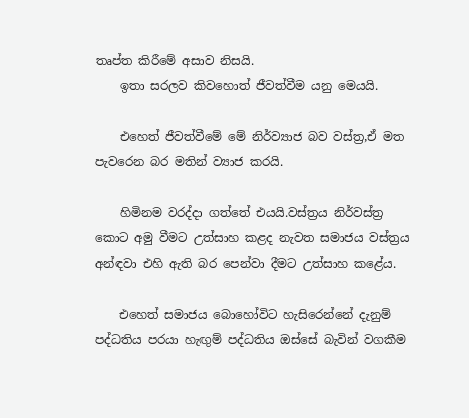තෘප්ත කිරීමේ අසාව නිසයි.
    ඉතා සරලව කිවහොත් ජීවත්වීම යනු මෙයයි.

    එහෙත් ජීවත්වීමේ මේ නිර්ව්‍යාජ බව වස්ත්‍ර,ඒ මත පැවරෙන බර මතින් ව්‍යාජ කරයි.

    හිමිනම වරද්දා ගත්තේ එයයි.වස්ත්‍රය නිර්වස්ත්‍ර කොට අමු වීමට උත්සාහ කළද නැවත සමාජය වස්ත්‍රය අන්ඳවා එහි ඇති බර පෙන්වා දීමට උත්සාහ කළේය.

    එහෙත් සමාජය බොහෝවිට හැසිරෙන්නේ දැනුම් පද්ධතිය පරයා හැඟුම් පද්ධතිය ඔස්සේ බැවින් වගකීම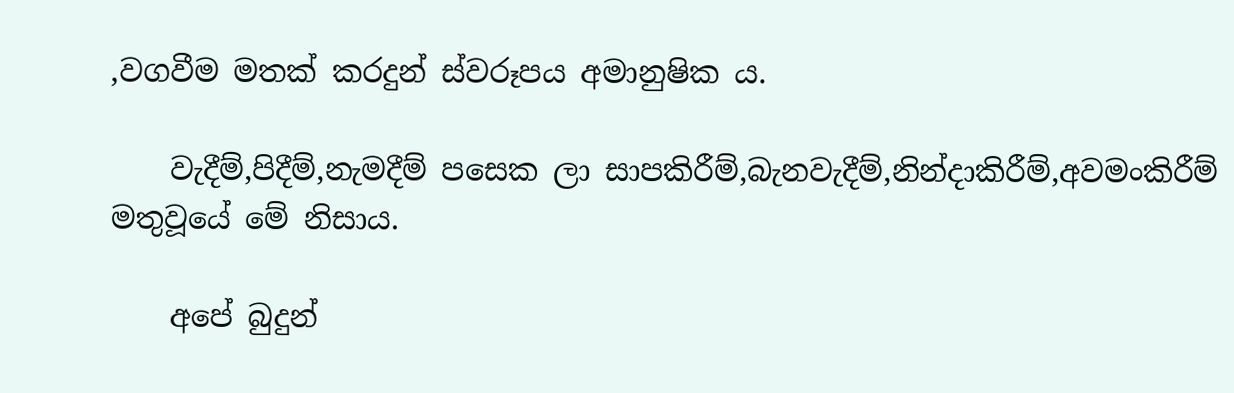,වගවීම මතක් කරදුන් ස්වරූපය අමානුෂික ය.

    වැදීම්,පිදීම්,නැමදීම් පසෙක ලා සාපකිරීම්,බැනවැදීම්,නින්දාකිරීම්,අවමංකිරීම් මතුවූයේ මේ නිසාය.

    අපේ බුදුන්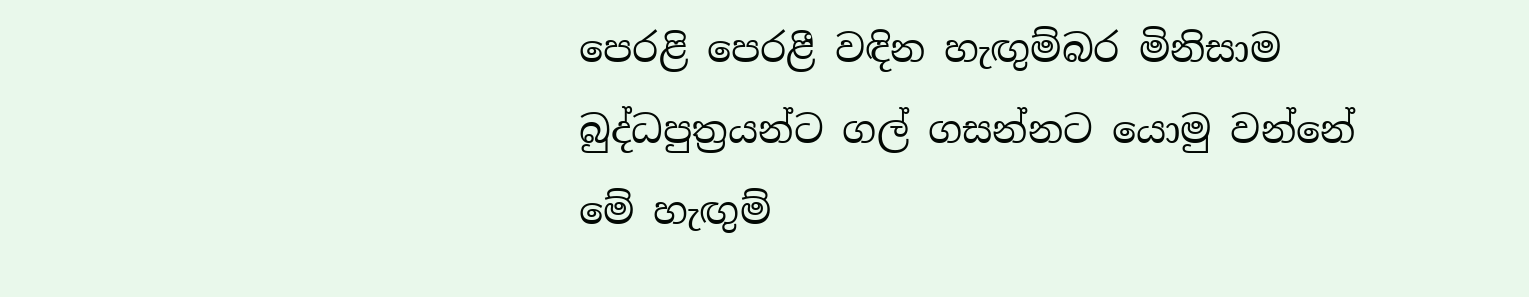පෙරළි පෙරළී වඳින හැඟුම්බර මිනිසාම බුද්ධපුත්‍රයන්ට ගල් ගසන්නට යොමු වන්නේ මේ හැඟුම්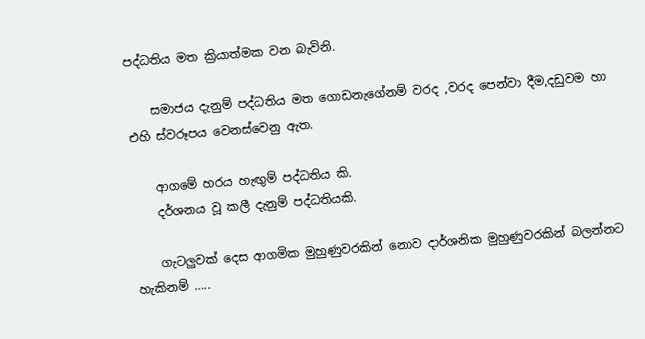පද්ධතිය මත ක්‍රියාත්මක වන බැවිනි.

    සමාජය දැනුම් පද්ධතිය මත ගොඩනැගේනම් වරද ,වරද පෙන්වා දීම,දඩුවම හා එහි ස්වරූපය වෙනස්වෙනු ඇත.

    ආගමේ හරය හැඟුම් පද්ධතිය කි.
    දර්ශනය වූ කලී දැනුම් පද්ධතියකි.

    ගැටලුවක් දෙස ආගමික මුහුණුවරකින් නොව දාර්ශනික මුහුණුවරකින් බලන්නට හැකිනම් …..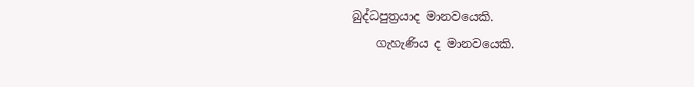බුද්ධපුත්‍රයාද මානවයෙකි.
    ගැහැණිය ද මානවයෙකි.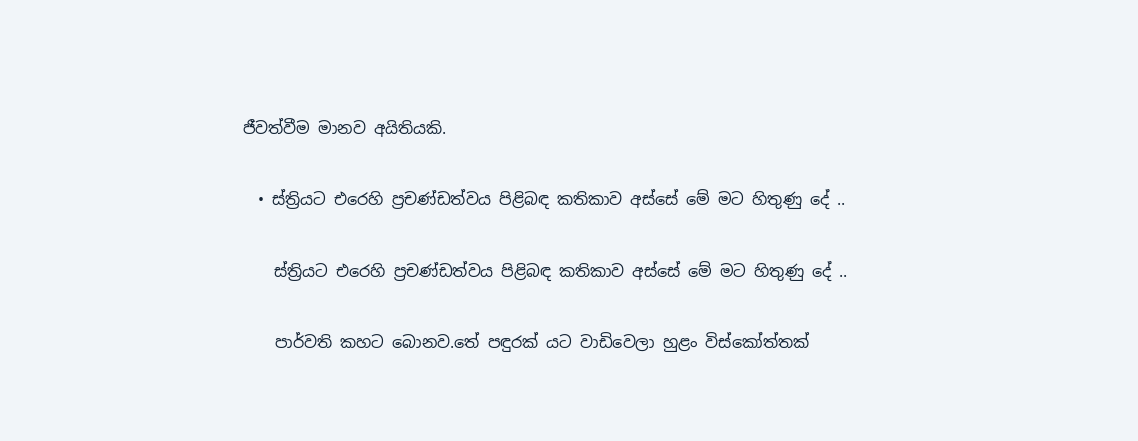ජීවත්වීම මානව අයිතියකි.

  • ස්ත්‍රියට එරෙහි ප්‍රචණ්ඩත්වය පිළිබඳ කතිකාව අස්සේ මේ මට හිතුණු දේ ..

    ස්ත්‍රියට එරෙහි ප්‍රචණ්ඩත්වය පිළිබඳ කතිකාව අස්සේ මේ මට හිතුණු දේ ..

    පාර්වති කහට බොනව.තේ පඳුරක් යට වාඩිවෙලා හුළං විස්කෝත්තක්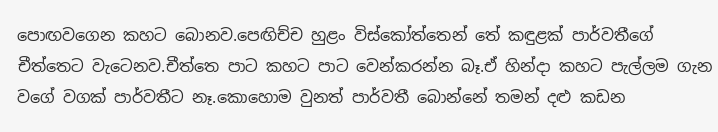පොඟවගෙන කහට බොනව.පෙඟිච්ච හුළං විස්කෝත්තෙන් තේ කඳුළක් පාර්වතීගේ චීත්තෙට වැටෙනව.චීත්තෙ පාට කහට පාට වෙන්කරන්න බෑ.ඒ හින්දා කහට පැල්ලම ගැන වගේ වගක් පාර්වතීට නෑ.කොහොම වුනත් පාර්වතී බොන්නේ තමන් දළු කඩන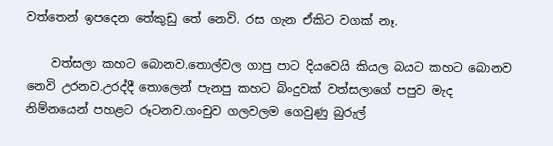වත්තෙන් ඉපදෙන තේකුඩු තේ නෙවි. රස ගැන ඒකිට වගක් නෑ.

    වත්සලා කහට බොනව.තොල්වල ගාපු පාට දියවෙයි කියල බයට කහට බොනව නෙවි උරනව.උරද්දී තොලෙන් පැනපු කහට බිංදුවක් වත්සලාගේ පපුව මැද නිම්නයෙන් පහළට රූටනව.ගංචුව ගලවලම ගෙවුණු බුරුල්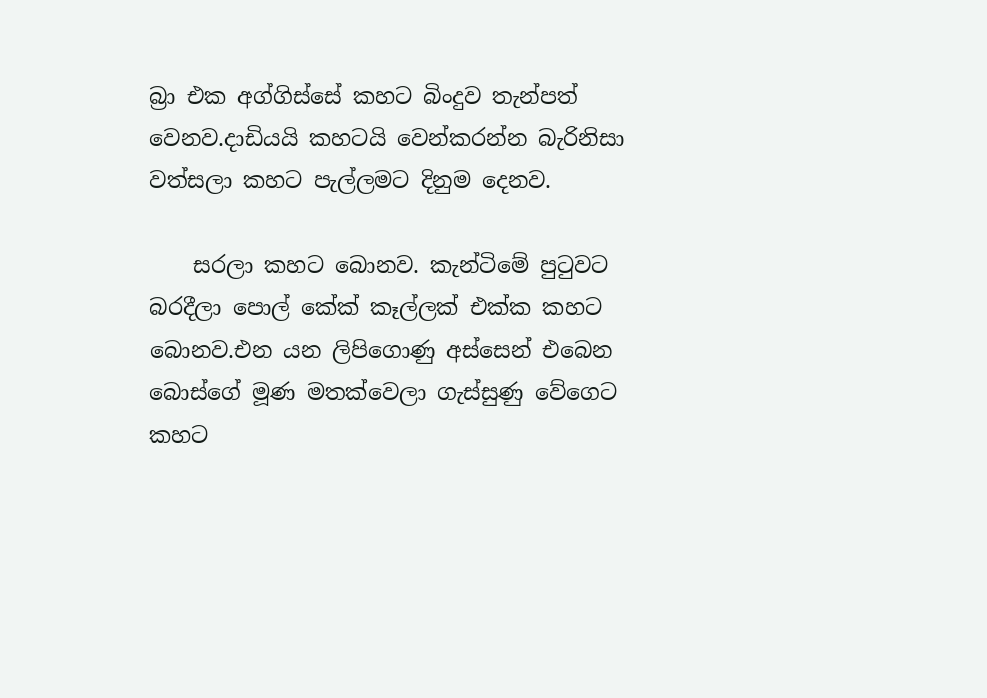බ්‍රා එක අග්ගිස්සේ කහට බිංදුව තැන්පත් වෙනව.දාඩියයි කහටයි වෙන්කරන්න බැරිනිසා වත්සලා කහට පැල්ලමට දිනුම දෙනව.

    සරලා කහට බොනව. කැන්ටිමේ පුටුවට බරදීලා පොල් කේක් කෑල්ලක් එක්ක කහට බොනව.එන යන ලිපිගොණු අස්සෙන් එබෙන බොස්ගේ මූණ මතක්වෙලා ගැස්සුණු වේගෙට කහට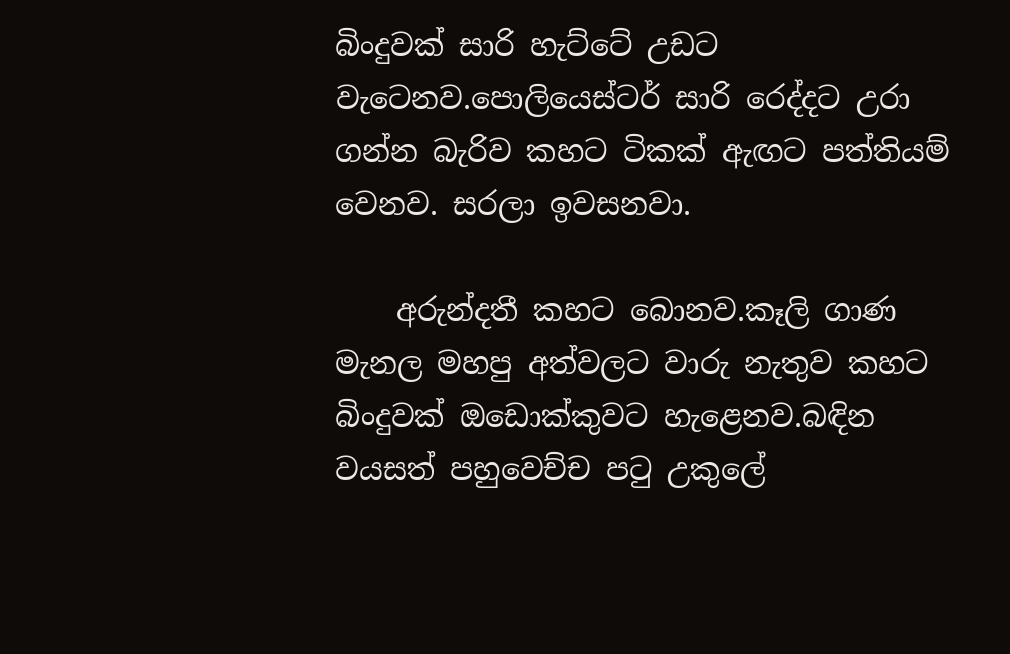බිංදුවක් සාරි හැට්ටේ උඩට වැටෙනව.පොලියෙස්ටර් සාරි රෙද්දට උරා ගන්න බැරිව කහට ටිකක් ඇඟට පත්තියම් වෙනව. සරලා ඉවසනවා.

    අරුන්දතී කහට බොනව.කෑලි ගාණ මැනල මහපු අත්වලට වාරු නැතුව කහට බිංදුවක් ඔඩොක්කුවට හැළෙනව.බඳින වයසත් පහුවෙච්ච පටු උකුලේ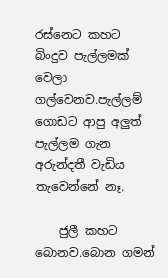රස්නෙට කහට බිංදුව පැල්ලමක් වෙලා ගල්වෙනව.පැල්ලම් ගොඩට ආපු අලුත් පැල්ලම ගැන අරුන්දතී වැඩිය තැවෙන්නේ නෑ.

    ජුලී කහට බොනව.බොන ගමන්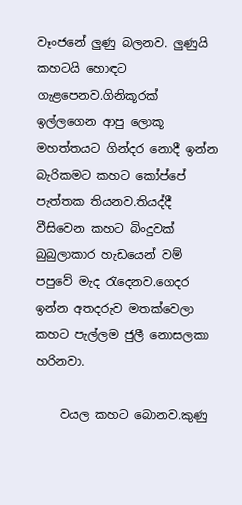වෑංජනේ ලුණු බලනව. ලුණුයි කහටයි හොඳට ගැළපෙනව.ගිනිකූරක් ඉල්ලගෙන ආපු ලොකූ මහත්‍තයට ගින්දර නොදී ඉන්න බැරිකමට කහට කෝප්පේ පැත්තක තියනව.තියද්දී වීසිවෙන කහට බිංදුවක් බුබුලාකාර හැඩයෙන් වම් පපුවේ මැද රැදෙනව.ගෙදර ඉන්න අතදරුව මතක්වෙලා කහට පැල්ලම ජුලී නොසලකා හරිනවා.

    වයල කහට බොනව.කුණු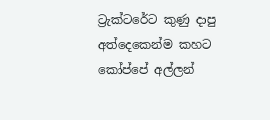ට්‍රැක්ටරේට කුණු දාපු අත්දෙකෙන්ම කහට කෝප්පේ අල්ලන්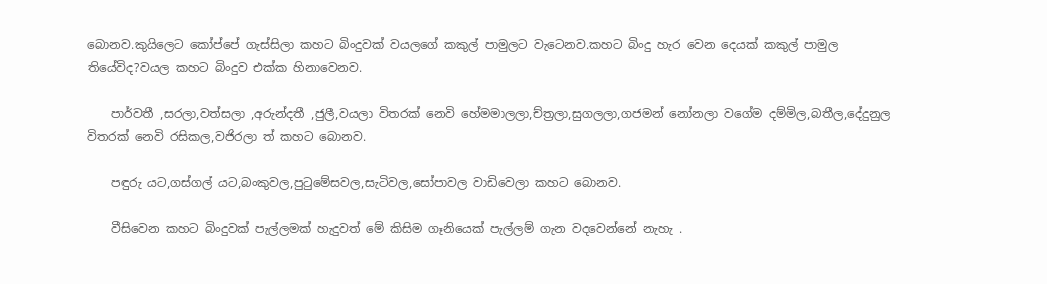බොනව.කුයිලෙට කෝප්පේ ගැස්සිලා කහට බිංදුවක් වයලගේ කකුල් පාමුලට වැටෙනව.කහට බිංදු හැර වෙන දෙයක් කකුල් පාමුල තියේවිද?වයල කහට බිංදුව එක්ක හිනාවෙනව.

    පාර්වතී ,සරලා,වත්සලා ,අරුන්දතී ,ජුලී,වයලා විතරක් නෙවි හේමමාලලා,ච්ත්‍රලා,සුගලලා,ගජමන් නෝනලා වගේම දම්මිල,බතීල,දේදුනුල විතරක් නෙවි රසිකල,වජිරලා ත් කහට බොනව.

    පඳුරු යට,ගස්ගල් යට,බංකුවල,පුටුමේසවල,සැටිවල,සෝපාවල වාඩිවෙලා කහට බොනව.

    වීසිවෙන කහට බිංදුවක් පැල්ලමක් හැදුවත් මේ කිසිම ගෑනියෙක් පැල්ලම් ගැන වදවෙන්නේ නැහැ .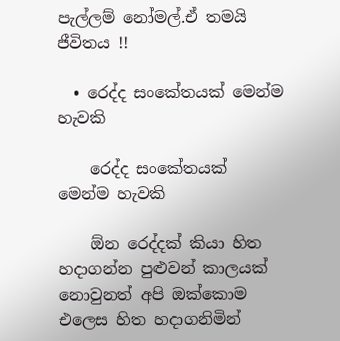පැල්ලම් නෝමල්.ඒ තමයි ජීවිතය !!

  • රෙද්ද සංකේතයක් මෙන්ම හැවකි

    රෙද්ද සංකේතයක් මෙන්ම හැවකි

    ඕන රෙද්දක් කියා හිත හදාගන්න පුළුවන් කාලයක් නොවුනත් අපි ඔක්කොම එලෙස හිත හදාගනිමින්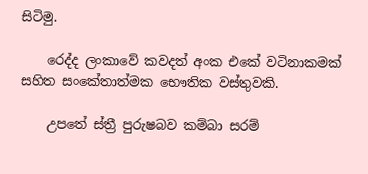සිටිමු.

    රෙද්ද ලංකාවේ කවදත් අංක එකේ වටිනාකමක් සහිත සංකේතාත්මක භෞතික වස්තුවකි.

    උපතේ ස්ත්‍රී පුරුෂබව කම්බා සරම්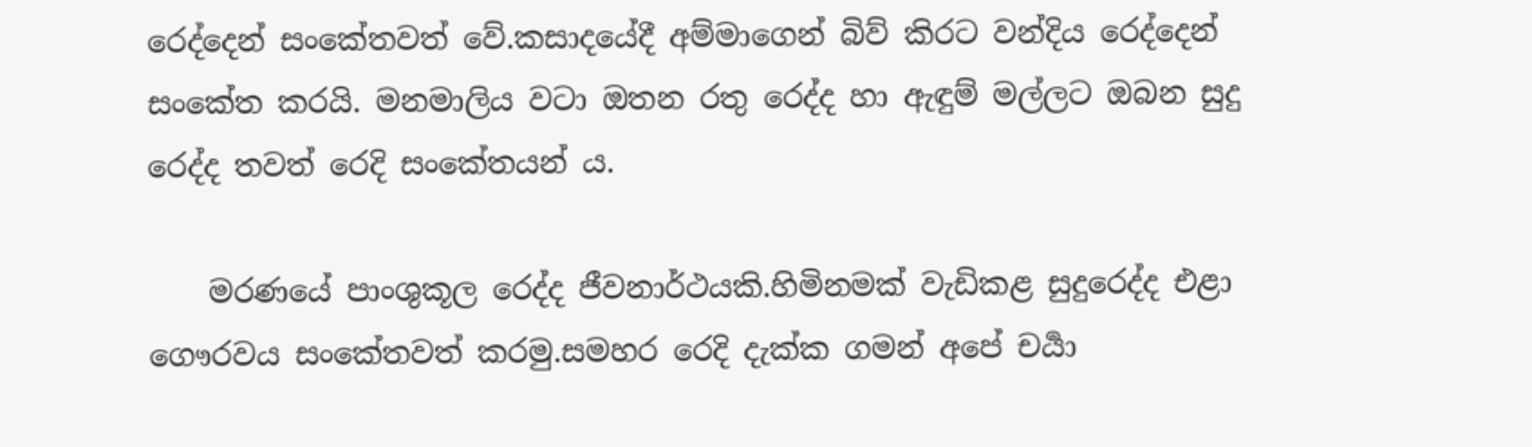රෙද්දෙන් සංකේතවත් වේ.කසාදයේදී අම්මාගෙන් බිව් කිරට වන්දිය රෙද්දෙන් සංකේත කරයි. මනමාලිය වටා ඔතන රතු රෙද්ද හා ඇඳුම් මල්ලට ඔබන සුදු රෙද්ද තවත් රෙදි සංකේතයන්‍ ය.

    මරණයේ පාංශුකූල රෙද්ද ජීවනාර්ථයකි.හිමිනමක් වැඩිකළ සුදුරෙද්ද එළා ගෞරවය සංකේතවත් කරමු.සමහර රෙදි දැක්ක ගමන් අපේ චර්‍යා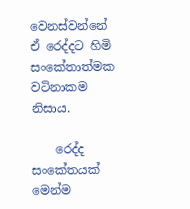වෙනස්වන්නේ ඒ රෙද්දට හිමි සංකේතාත්මක වටිනාකම නිසාය.

    රෙද්ද සංකේතයක් මෙන්ම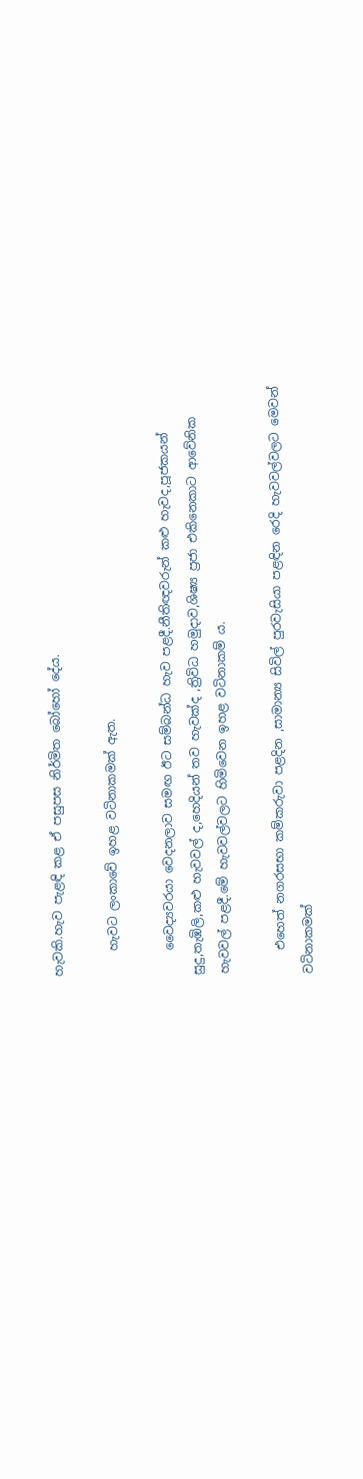හැවකි.හැව පැළඳි කළ ඒ පසුපස නිර්මිත බෝහෝ දේය.

    හැවට ලංකාවේ ඉහළ වටිනාකමක් ඇත.

    වෛද්‍යවරයා වෙදනලාව සමඟ ඊට සම්බන්ධ හැව පළදී.නීතිඥවරුන් කළු හැවද,පූජකයන් සුදු,තැඹිලි,කළු හැවවල් ද,හෙදියන් තව හැවක්ද ,ත්‍රිවිධ හමුදාව,ශිෂ්‍ය ප්‍රජා එකිනෙකාට ආවේනික හැවවල් පළදී.මේ හැවවල්වලට හිමිවෙන ඉහළ වටිනාකම්‍ ය.

    එහෙත් නගරසභා කම්කරුවා පළදින ,සාමාන්‍ය සිවිල් පුරවැසියා පළඳින රෙදි හැවවල්වලට මෙවන් වටිනාකමක්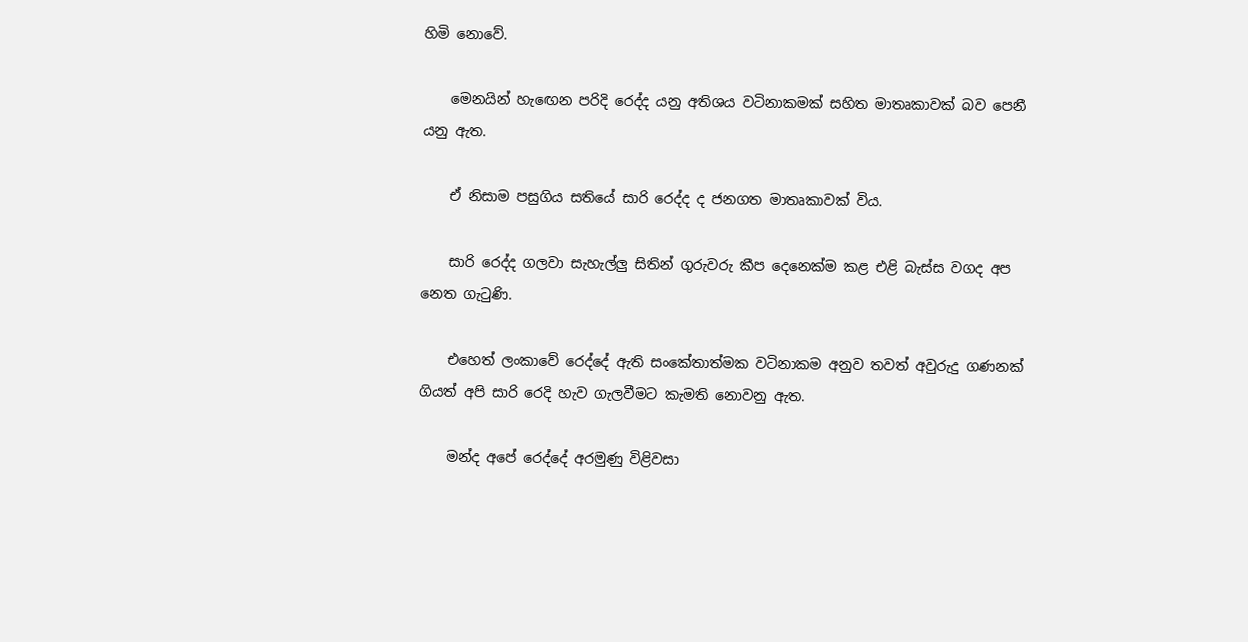හිමි නොවේ.

    මෙනයින් හැඟෙන පරිදි රෙද්ද යනු අතිශය වටිනාකමක් සහිත මාතෘකාවක් බව පෙනී යනු ඇත.

    ඒ නිසාම පසුගිය සතියේ සාරි රෙද්ද ද ජනගත මාතෘකාවක් විය.

    සාරි රෙද්ද ගලවා සැහැල්ලු සිතින් ගුරුවරු කීප දෙනෙක්ම කළ එළි බැස්ස වගද අප නෙත ගැටුණි.

    එහෙත් ලංකාවේ රෙද්දේ ඇති සංකේතාත්මක වටිනාකම අනුව තවත් අවුරුදු ගණනක් ගියත් අපි සාරි රෙදි හැව ගැලවීමට කැමති නොවනු ඇත.

    මන්ද අපේ රෙද්දේ අරමුණු විළිවසා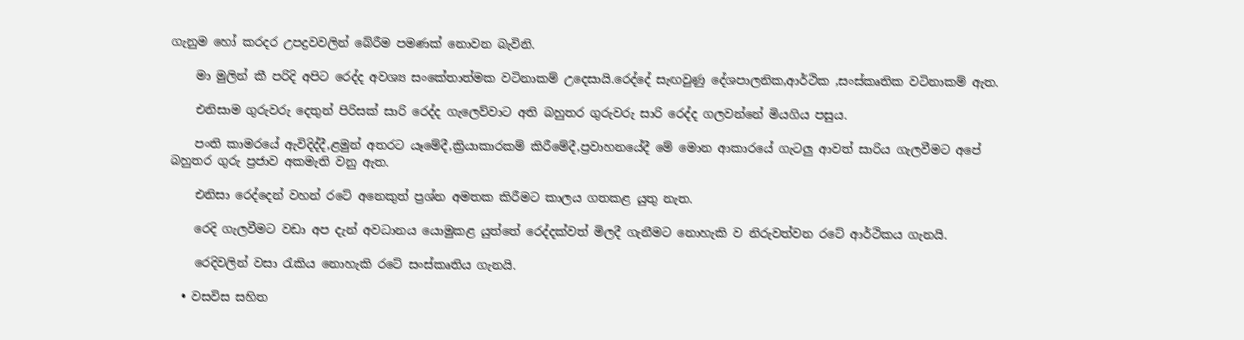ගැනුම හෝ කරදර උපද්‍රවවලින් බේරීම පමණක් නොවන බැවිනි.

    මා මුලින් කී පරිදි අපිට රෙද්ද අවශ්‍ය සංකේතාත්මක වටිනාකම් උදෙසායි.රෙද්දේ සැඟවුණු දේශපාලනික,ආර්ථික ,සංස්කෘතික වටිනාකම් ඇත.

    එනිසාම ගුරුවරු දෙතුන් පිරිසක් සාරි රෙද්ද ගැලෙව්වාට අති බහුතර ගුරුවරු සාරි රෙද්ද ගලවන්නේ මියගිය පසුය.

    පංති කාමරයේ ඇවිදිද්දී,ළමුන් අතරට යෑමේදී,ක්‍රියාකාරකම් කිරීමේදී,ප්‍රවාහනයේදී මේ මොන ආකාරයේ ගැටලු ආවත් සාරිය ගැලවීමට අපේ බහුතර ගුරු ප්‍රජාව අකමැති වනු ඇත.

    එනිසා රෙද්දෙන් වහන් රටේ අනෙකුත් ප්‍රශ්න අමතක කිරීමට කාලය ගතකළ යුතු නැත.

    රෙදි ගැලවීමට වඩා අප දැන් අවධානය යොමුකළ යුත්තේ රෙද්දක්වත් මිලදී ගැනීමට නොහැකි ව නිරුවත්වන රටේ ආර්ථිකය ගැනයි.

    රෙදිවලින් වසා රැකිය නොහැකි රටේ සංස්කෘතිය ගැනයි.

  • වසවිස සහිත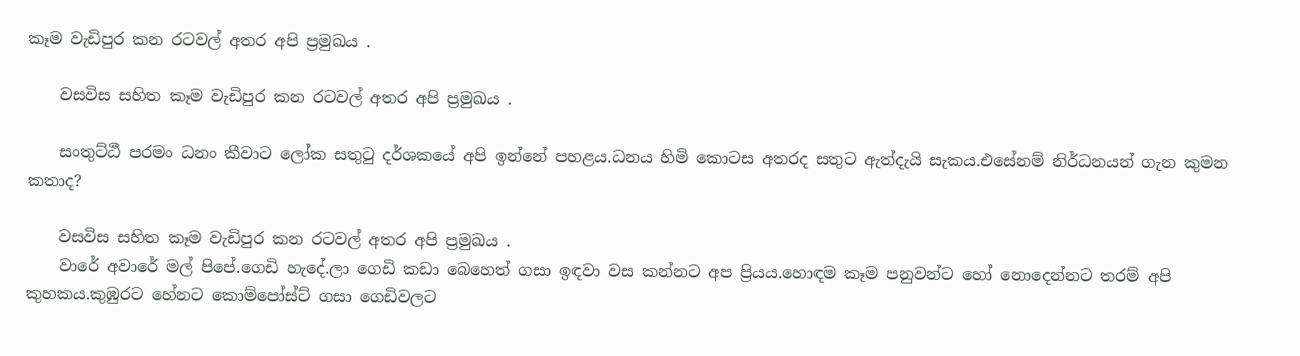කෑම වැඩිපුර කන රටවල් අතර අපි ප්‍රමුඛය .

    වසවිස සහිත කෑම වැඩිපුර කන රටවල් අතර අපි ප්‍රමුඛය .

    සංතුට්ඨී පරමං ධනං කීවාට ලෝක සතුටු දර්ශකයේ අපි ඉන්නේ පහළය.ධනය හිමි කොටස අතරද සතුට ඇත්දැයි සැකය.එසේනම් නිර්ධනයන් ගැන කුමන කතාද?

    වසවිස සහිත කෑම වැඩිපුර කන රටවල් අතර අපි ප්‍රමුඛය .
    වාරේ අවාරේ මල් පිපේ.ගෙඩි හැදේ.ලා ගෙඩි කඩා බෙහෙත් ගසා ඉඳවා වස කන්නට අප ප්‍රියය.හොඳම කෑම පනුවන්ට හෝ නොදෙන්නට තරම් අපි කුහකය.කුඹුරට හේනට කොම්පෝස්ට් ගසා ගෙඩිවලට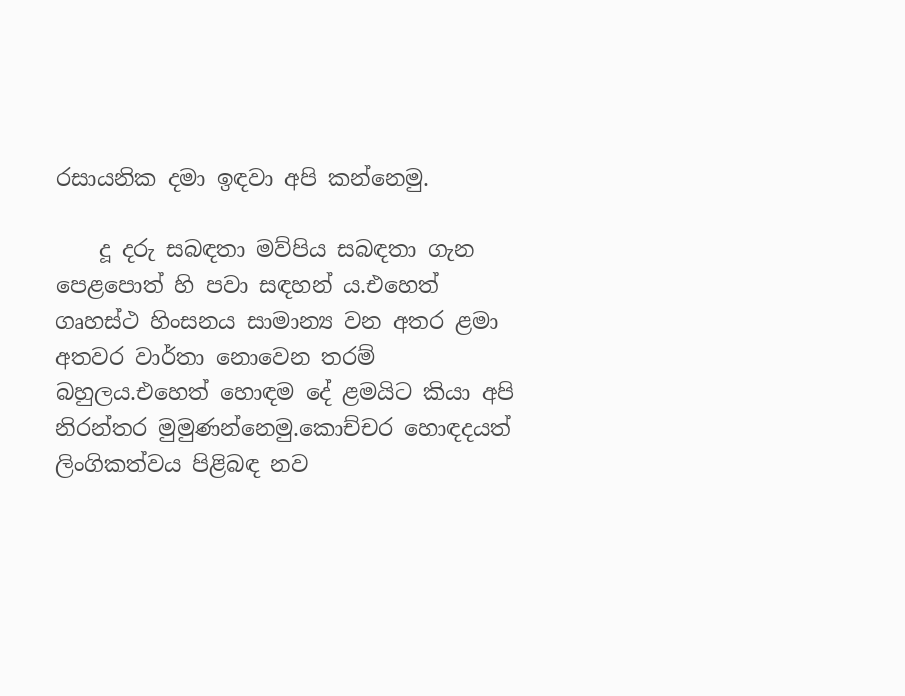රසායනික දමා ඉඳවා අපි කන්නෙමු.

    දූ දරු සබඳතා මව්පිය සබඳතා ගැන පෙළපොත් හි පවා සඳහන් ය.එහෙත් ගෘහස්ථ හිංසනය සාමාන්‍ය වන අතර ළමා අතවර වාර්තා නොවෙන තරම් බහුලය.එහෙත් හොඳම දේ ළමයිට කියා අපි නිරන්තර මුමුණන්නෙමු.කොච්චර හොඳදයත් ලිංගිකත්වය පිළිබඳ නව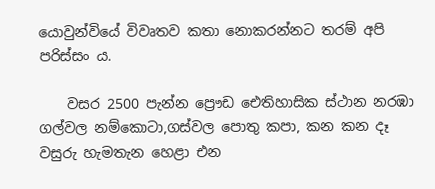යොවුන්වියේ විවෘතව කතා නොකරන්නට තරම් අපි පරිස්සං ය.

    වසර 2500 පැන්න ප්‍රෞඩ ඓතිහාසික ස්ථාන නරඹා ගල්වල නම්කොටා,ගස්වල පොතු කපා, කන කන දෑ වසුරු හැමතැන හෙළා එන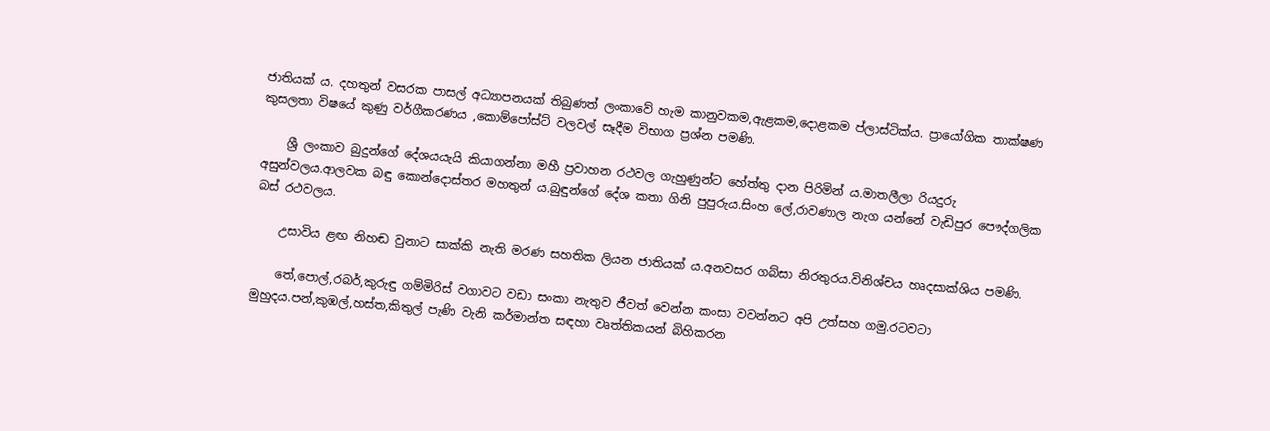ජාතියක්‍ ය. දහතුන් වසරක පාසල් අධ්‍යාපනයක් තිබුණත් ලංකාවේ හැම කානුවකම,ඇළකම,දොළකම ප්ලාස්ටික්ය. ප්‍රායෝගික තාක්ෂණ කුසලතා විෂයේ කුණු වර්ගීකරණය ,කොම්පෝස්ට් වලවල් සෑදීම විභාග ප්‍රශ්න පමණි.

    ශ්‍රී ලංකාව බුදුන්ගේ දේශයයැයි කියාගන්නා මහී ප්‍රවාහන රථවල ගැහුණුන්ට හේත්තු දාන පිරිමින් ය.මාතලීලා රියදුරු අසුන්වලය.ආලවක බඳු කොන්දොස්තර මහතුන්‍ ය.බුඳුන්ගේ දේශ කතා ගිනි පුපුරුය.සිංහ ලේ,රාවණාල නැග යන්නේ වැඩිපුර පෞද්ගලික බස් රථවලය.

    උසාවිය ළඟ නිහඬ වුනාට සාක්කි නැති මරණ සහතික ලියන ජාතියක්‍ ය.අනවසර ගබ්සා නිරතුරය.විනිශ්චය හෘදසාක්ශිය පමණි.

    තේ,පොල්,රබර්,කුරුඳු ගම්මිරිස් වගාවට වඩා සංකා නැතුව ජීවත් වෙන්න කංසා වවන්නට අපි උත්සහ ගමු.රටවටා මුහුදය.පන්,කුඹල්,හස්ත,කිතුල් පැණි වැනි කර්මාන්ත සඳහා වෘත්තිකයන් බිහිකරන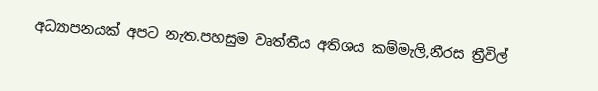අධ්‍යාපනයක් අපට නැත.පහසුම වෘත්තීය අතිශය කම්මැලි,නීරස ත්‍රීවිල්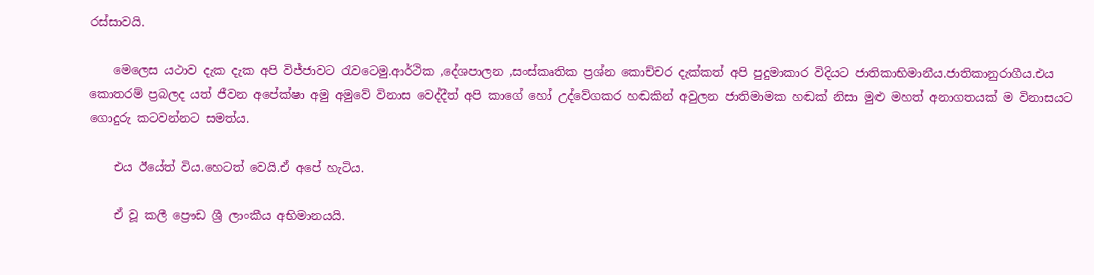රස්සාවයි.

    මෙලෙස යථාව දැක දැක අපි විජ්ජාවට රැවටෙමු.ආර්ථික ,දේශපාලන ,සංස්කෘතික ප්‍රශ්න කොච්චර දැක්කත් අපි පුදුමාකාර විදියට ජාතිකාභිමානීය.ජාතිකානුරාගීය.එය කොතරම් ප්‍රබලද යත් ජීවන අපේක්ෂා අමු අමුවේ විනාස වෙද්දීත් අපි කාගේ හෝ උද්වේගකර හඬකින් අවුලන ජාතිමාමක හඬක් නිසා මුළු මහත් අනාගතයක් ම විනාසයට ගොදුරු කටවන්නට සමත්ය.

    එය ඊයේත් විය.හෙටත් වෙයි.ඒ අපේ හැටිය.

    ඒ වූ කලී ප්‍රෞඩ ශ්‍රී ලාංකීය අභිමානයයි.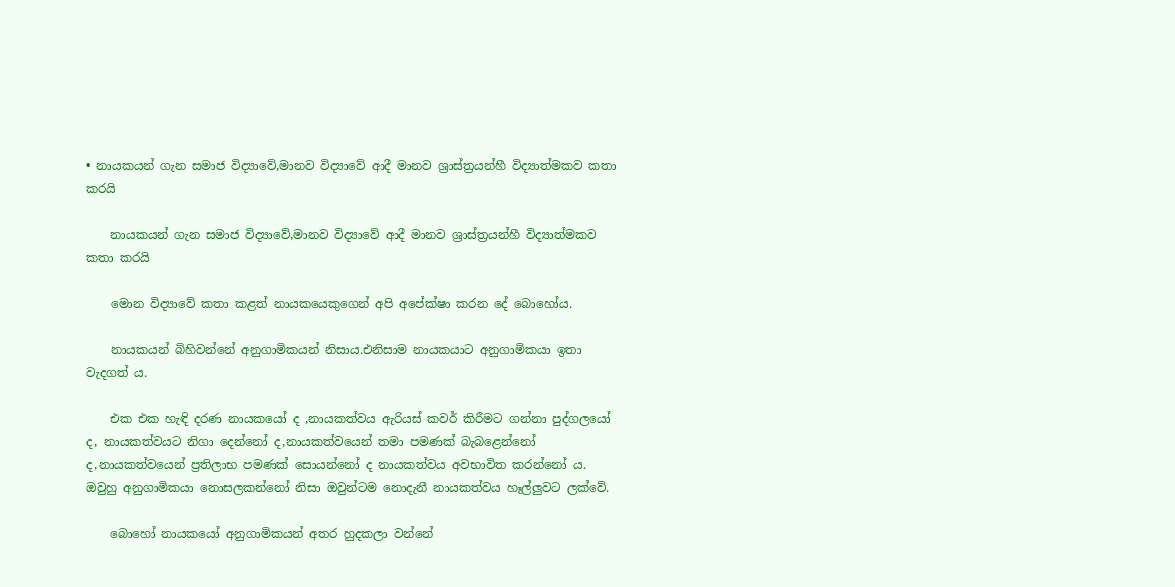• නායකයන් ගැන සමාජ විද්‍යාවේ,මානව විද්‍යාවේ ආදී මානව ශ්‍රාස්ත්‍රයන්හී විද්‍යාත්මකව කතා කරයි

    නායකයන් ගැන සමාජ විද්‍යාවේ,මානව විද්‍යාවේ ආදී මානව ශ්‍රාස්ත්‍රයන්හී විද්‍යාත්මකව කතා කරයි

    මොන විද්‍යාවේ කතා කළත් නායකයෙකුගෙන් අපි අපේක්ෂා කරන දේ බොහෝය.

    නායකයන් බිහිවන්නේ අනුගාමිකයන් නිසාය.එනිසාම නායකයාට අනුගාමිකයා ඉතා වැදගත්‍ ය.

    එක එක හැඳි දරණ නායකයෝ ද ,නායකත්වය ඇරියස් කවර් කිරීමට ගන්නා පුද්ගලයෝ ද, නායකත්වයට නිගා දෙන්නෝ ද,නායකත්වයෙන් තමා පමණක් බැබළෙන්නෝ ද,නායකත්වයෙන් ප්‍රතිලාභ පමණක් සොයන්නෝ ද නායකත්වය අවභාවිත කරන්නෝ ය. ඔවුහු අනුගාමිකයා නොසලකන්නෝ නිසා ඔවුන්ටම නොදැනී නායකත්වය හෑල්ලුවට ලක්වේ.

    බොහෝ නායකයෝ අනුගාමිකයන් අතර හුදකලා වන්නේ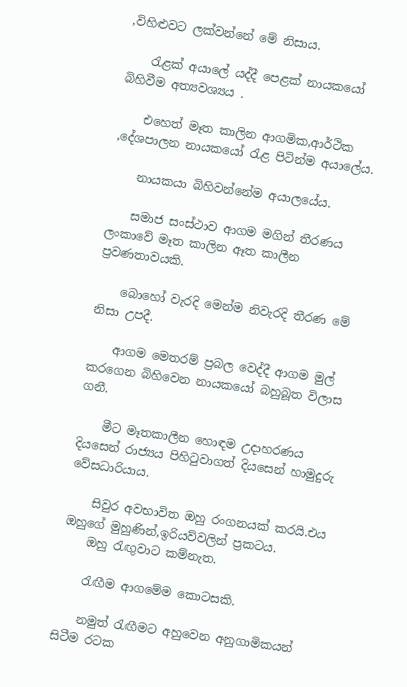,විහිළුවට ලක්වන්නේ මේ නිසාය.

    රැළක් අයාලේ යද්දී පෙළක් නායකයෝ බිහිවීම අත්‍යවශ්‍යය .

    එහෙත් මෑත කාලින ආගමික,ආර්ථික ,දේශපාලන නායකයෝ රැළ පිටින්ම අයාලේය.

    නායකයා බිහිවන්නේම අයාලයේය.

    සමාජ සංස්ථාව ආගම මගින් තීරණය ලංකාවේ මෑත කාලින ඈත කාලීන ප්‍රවණතාවයකි.

    බොහෝ වැරදි මෙන්ම නිවැරදි තීරණ මේ නිසා උපදී.

    ආගම මෙතරම් ප්‍රබල වෙද්දී ආගම මුල් කරගෙන බිහිවෙන නායකයෝ බහුබූත විලාස ගනී.

    මීට මෑතකාලීන හොඳම උදාහරණය දියසෙන් රාජ්‍යය පිහිටුවාගත් දියසෙන් හාමුදුරු වේසධාරියාය.

    සිවුර අවභාවිත ඔහු රංගනයක් කරයි.එය ඔහුගේ මුහුණින්,ඉරියව්වලින් ප්‍රකටය.
    ඔහු රැඟුවාට කම්නැත.

    රැඟීම ආගමේම කොටසකි.

    නමුත් රැඟීමට අහුවෙන අනුගාමිකයන් සිටීම රටක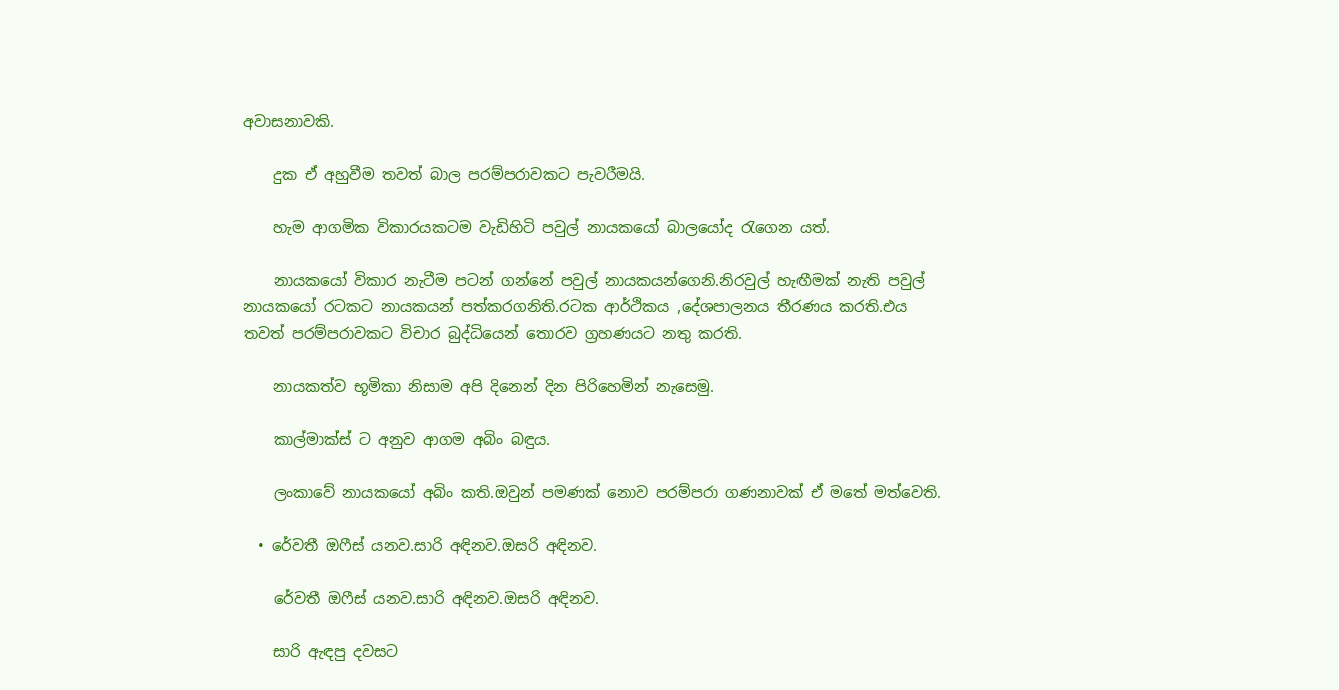අවාසනාවකි.

    දුක ඒ අහුවීම තවත් බාල පරම්පරාවකට පැවරීමයි.

    හැම ආගමික විකාරයකටම වැඩිහිටි පවුල් නායකයෝ බාලයෝද රැගෙන යත්.

    නායකයෝ විකාර නැටීම පටන් ගන්නේ පවුල් නායකයන්ගෙනි.නිරවුල් හැඟීමක් නැති පවුල් නායකයෝ රටකට නායකයන් පත්කරගනිති.රටක ආර්ථිකය ,දේශපාලනය තීරණය කරති.එය තවත් පරම්පරාවකට විචාර බුද්ධියෙන් තොරව ග්‍රහණයට නතු කරති.

    නායකත්ව භූමිකා නිසාම අපි දිනෙන් දින පිරිහෙමින් නැසෙමු.

    කාල්මාක්ස් ට අනුව ආගම අබිං බඳුය.

    ලංකාවේ නායකයෝ අබිං කති.ඔවුන් පමණක් නොව පරම්පරා ගණනාවක් ඒ මතේ මත්වෙති.

  • රේවතී ඔෆීස් යනව.සාරි අඳිනව.ඔසරි අඳිනව.

    රේවතී ඔෆීස් යනව.සාරි අඳිනව.ඔසරි අඳිනව.

    සාරි ඇඳපු දවසට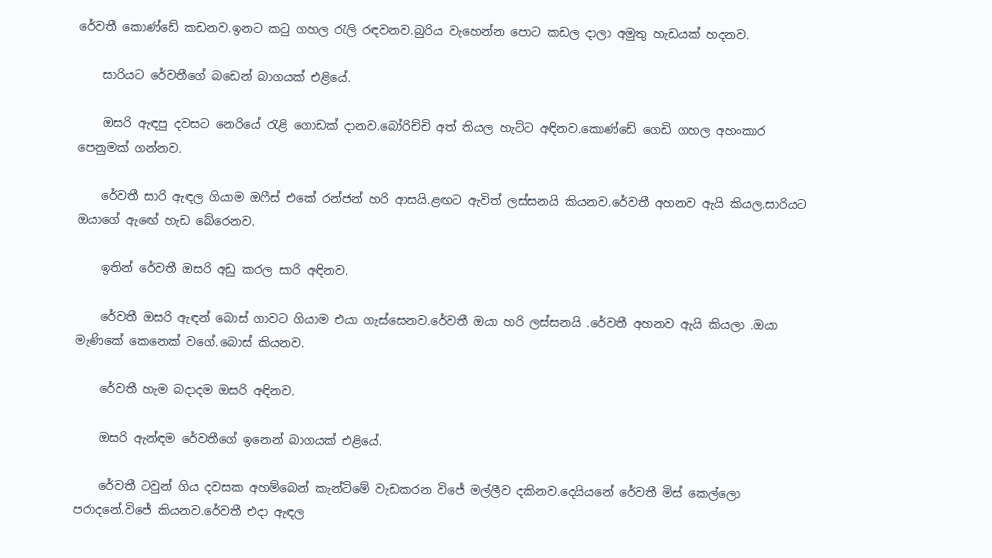රේවතී කොණ්ඩේ කඩනව.ඉනට කටු ගහල රැලි රඳවනව.බුරිය වැහෙන්න පොට කඩල දාලා අමුතු හැඩයක් හදනව.

    සාරියට රේවතීගේ බඩෙන් බාගයක් එළියේ.

    ඔසරි ඇඳපු දවසට නෙරියේ රැළි ගොඩක් දානව.බෝරිච්චි අත් තියල හැට්ට අඳිනව.කොණ්ඩේ ගෙඩි ගහල අහංකාර පෙනුමක් ගන්නව.

    රේවතී සාරි ඇඳල ගියාම ඔෆීස් එකේ රන්ජන් හරි ආසයි.ළඟට ඇවිත් ලස්සනයි කියනව.රේවතී අහනව ඇයි කියල.සාරියට ඔයාගේ ඇඟේ හැඩ බේරෙනව.

    ඉතින් රේවතී ඔසරි අඩු කරල සාරි අඳිනව.

    රේවතී ඔසරි ඇඳන් බොස් ගාවට ගියාම එයා ගැස්සෙනව.රේවතී ඔයා හරි ලස්සනයි .රේවතී අහනව ඇයි කියලා .ඔයා මැණිකේ කෙනෙක් වගේ.බොස් කියනව.

    රේවතී හැම බදාදම ඔසරි අඳිනව.

    ඔසරි ඇන්ඳම රේවතීගේ ඉනෙන් බාගයක් එළියේ.

    රේවතී ටවුන් ගිය දවසක අහම්බෙන් කැන්ටිමේ වැඩකරන විජේ මල්ලීව දකිනව.දෙයියනේ රේවතී මිස් කෙල්ලො පරාදනේ.විජේ කියනව.රේවතී එදා ඇඳල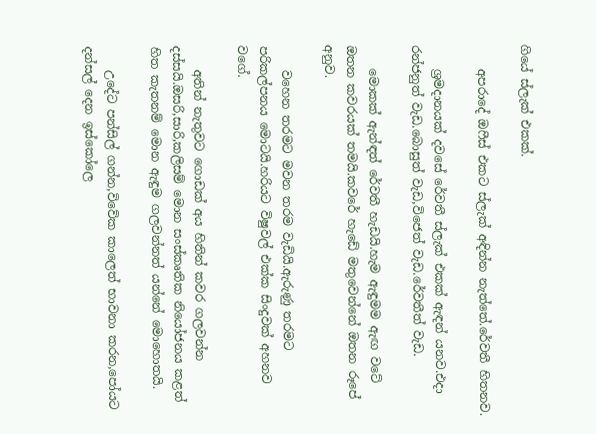ගියේ ස්ලැක් එකක්.

    අපරාදේ ඔෆීස් එකට ස්ලැක් අඳින්න නැත්තේ.රේවතී හිතනව.

    ශ්‍රමදානයක් දවසේ රේවතී ස්ලැක් එකක් ඇඳන් යනව.එදා රන්ජනුත් වැඩ.බොසුත් වැඩ,විජෙත් වැඩ.රේවතීත් වැඩ.

    මොකක් ඇන්ඳත් රේවතී හැඩයි.හැම ඇඳුමම ඇඟ වටේ ඔතන කවරයක් තමයි.කවරේ හැඩේ මතුවෙන්නේ ඔතන රූපේ අනුව.

    වහෙන තරමට මවන තරම වැඩියි.ඇරුණු තරමට පරිකල්පනය මොටයි.හරියට විෂුවල් එක්ක සිංදුවක් අහනව වගේ.

    අතින් නැතුවට ගොඩක් අය හිතින් කවර ගලවන්න දස්සයි.ඔසරි,සාරි,කලිසම් මොන සංස්කෘතික නියෝජනය කළත් හිත කැතනම් මොන ඇඳුම ගලවන්නත් යන්නේ මොහොතයි.

    උදේට පන්සිල් ගන්න,විවේක කාලෙත් භාවනා කරන,පෝයට දන්සල් දෙන ඉස්කෝලෙ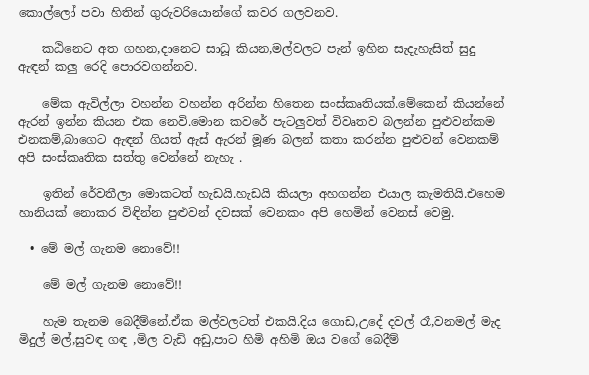කොල්ලෝ පවා හිතින් ගුරුවරියොන්ගේ කවර ගලවනව.

    කඨිනෙට අත ගහන,දානෙට සාධූ කියන,මල්වලට පැන් ඉහින සැදැහැසිත් සුදු ඇඳන් කලු රෙදි පොරවගන්නව.

    මේක ඇවිල්ලා වහන්න වහන්න අරින්න හිතෙන සංස්කෘතියක්.මේකෙන් කියන්නේ ඇරන් ඉන්න කියන එක නෙවි.මොන කවරේ පැටලුවත් විවෘතව බලන්න පුළුවන්කම එනකම්,බාගෙට ඇඳන් ගියත් ඇස් ඇරන් මූණ බලන් කතා කරන්න පුළුවන් වෙනකම් අපි සංස්කෘතික සත්තු වෙන්නේ නැහැ .

    ඉතින් රේවතීලා මොකටත් හැඩයි.හැඩයි කියලා අහගන්න එයාල කැමතියි.එහෙම හානියක් නොකර විඳින්න පුළුවන් දවසක් වෙනකං අපි හෙමින් වෙනස් වෙමු.

  • මේ මල් ගැනම නොවේ!!

    මේ මල් ගැනම නොවේ!!

    හැම තැනම බෙදීම්නේ.ඒක මල්වලටත් එකයි.දිය ගොඩ,උදේ දවල් රෑ,වනමල් මැද මිදුල් මල්,සුවඳ ගඳ ,මිල වැඩි අඩු,පාට හිමි අහිමි ඔය වගේ බෙදීම්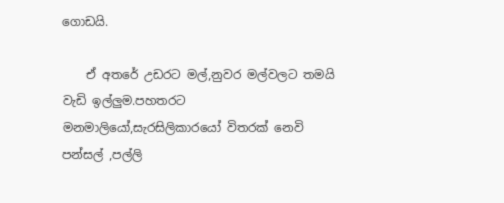ගොඩයි.

    ඒ අතරේ උඩරට මල්,නුවර මල්වලට තමයි වැඩි ඉල්ලුම.පහතරට මනමාලියෝ,සැරසිලිකාරයෝ විතරක් නෙවි පන්සල් ,පල්ලි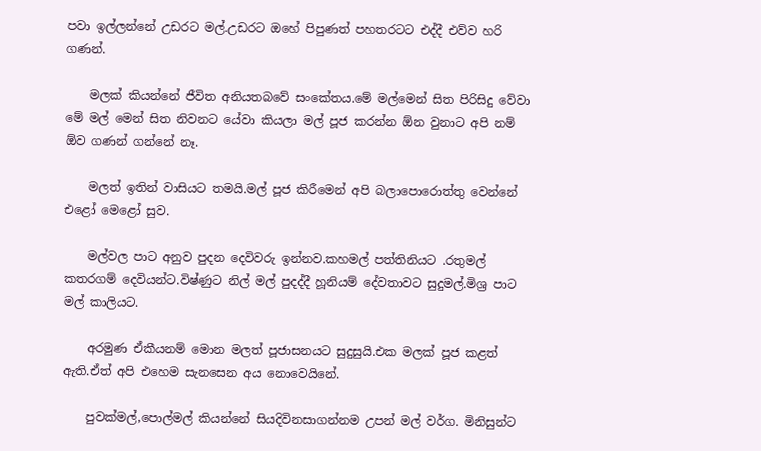පවා ඉල්ලන්නේ උඩරට මල්.උඩරට ඔහේ පිපුණත් පහතරටට එද්දී එව්ව හරි ගණන්.

    මලක් කියන්නේ ජීවිත අනියතබවේ සංකේතය.මේ මල්මෙන් සිත පිරිසිදු වේවා මේ මල් මෙන් සිත නිවනට යේවා කියලා මල් පූජ කරන්න ඕන වුනාට අපි නම් ඕව ගණන් ගන්නේ නෑ.

    මලත් ඉතින් වාසියට තමයි.මල් පූජ කිරීමෙන් අපි බලාපොරොත්තු වෙන්නේ එළෝ මෙළෝ සුව.

    මල්වල පාට අනුව පුදන දෙවිවරු ඉන්නව.කහමල් පත්තිනියට .රතුමල් කතරගම් දෙවියන්ට.විෂ්ණුට නිල් මල් පුදද්දී හූනියම් දේවතාවට සුදුමල්.මිශ්‍ර පාට මල් කාලියට.

    අරමුණ ඒකීයනම් මොන මලත් පූජාසනයට සුදුසුයි.එක මලක් පූජ කළත් ඇති.ඒත් අපි එහෙම සැනසෙන අය නොවෙයිනේ.

    පුවක්මල්,පොල්මල් කියන්නේ සියදිවිනසාගන්නම උපන් මල් වර්ග. මිනිසුන්ට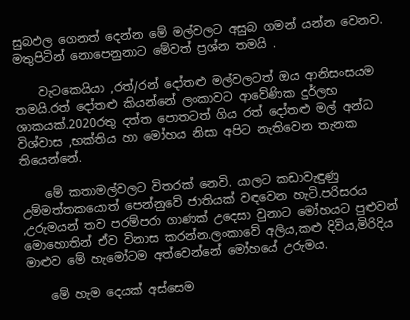සුබඵල ගෙනත් දෙන්න මේ මල්වලට අසුබ ගමන් යන්න වෙනව. මතුපිටින් නොපෙනුනාට මේවත් ප්‍රශ්න තමයි .

    වැටකෙයියා ,රත්/රන් දෝතළු මල්වලටත් ඔය ආනිසංසයම තමයි.රත් දෝතළු කියන්නේ ලංකාවට ආවේණික දුර්ලභ ශාකයක්.2020රතු දත්ත පොතටත් ගිය රත් දෝතළු මල් අන්ධ විශ්වාස ,භක්තිය හා මෝහය නිසා අපිට නැතිවෙන තැනක තියෙන්නේ.

    මේ කතාමල්වලට විතරක් නෙවි. යාලට කඩාවැඳුණු උම්මත්තකයොත් පෙන්නුවේ ජාතියක් වඳවෙන හැටි.පරිසරය ,උරුමයන් තව පරම්පරා ගාණක් උදෙසා වුනාට මෝහයට පුළුවන් මොහොතින් ඒව විනාස කරන්න.ලංකාවේ අලිය,කළු දිවිය,මිරිදිය මාළුව මේ හැමෝටම අත්වෙන්නේ මෝහයේ උරුමය.

    මේ හැම දෙයක් අස්සෙම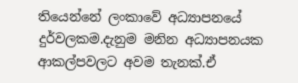තියෙන්නේ ලංකාවේ අධ්‍යාපනයේ දුර්වලකම.දැනුම මනින අධ්‍යාපනයක ආකල්පවලට අවම තැනක්.ඒ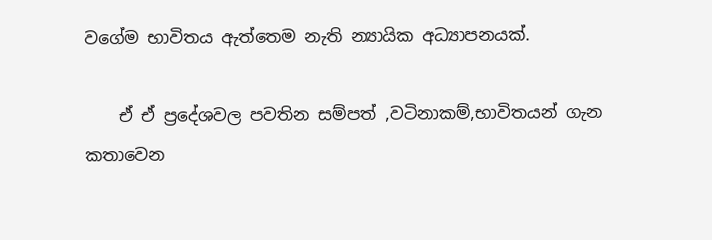වගේම භාවිතය ඇත්තෙම නැති න්‍යායික අධ්‍යාපනයක්.

    ඒ ඒ ප්‍රදේශවල පවතින සම්පත් ,වටිනාකම්,භාවිතයන් ගැන කතාවෙන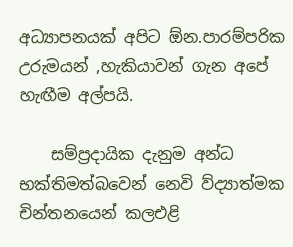අධ්‍යාපනයක් අපිට ඕන.පාරම්පරික උරුමයන් ,හැකියාවන් ගැන අපේ හැඟීම අල්පයි.

    සම්ප්‍රදායික දැනුම අන්ධ භක්තිමත්බවෙන් නෙවි ව්ද්‍යාත්මක චින්තනයෙන් කලඑළි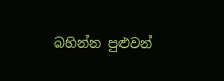බහින්න පුළුවන්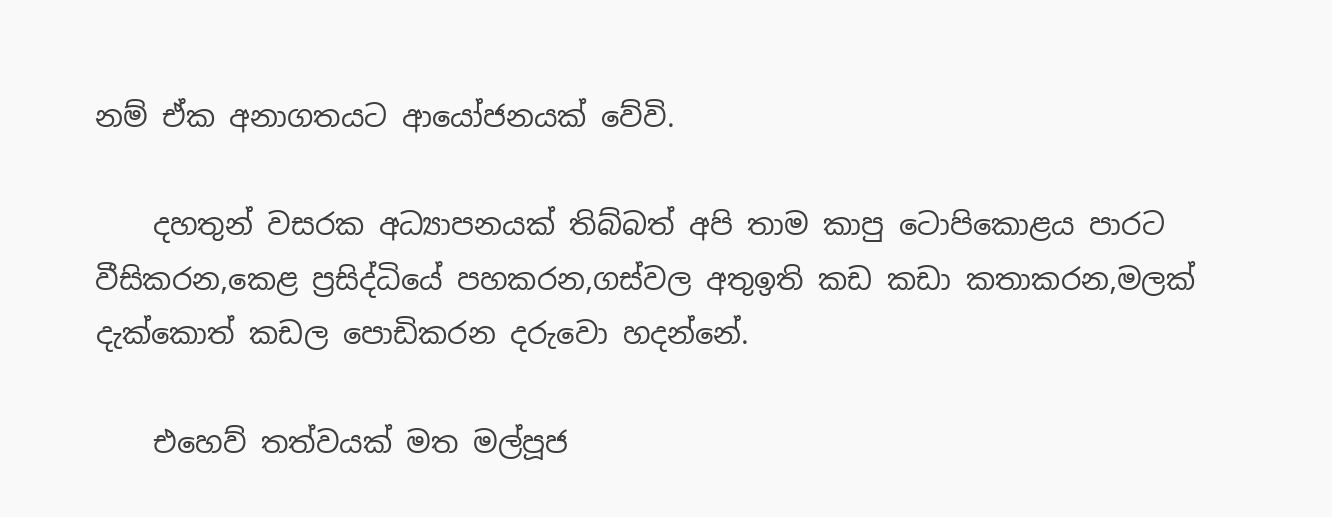නම් ඒක අනාගතයට ආයෝජනයක් වේවි.

    දහතුන් වසරක අධ්‍යාපනයක් තිබ්බත් අපි තාම කාපු ටොපිකොළය පාරට වීසිකරන,කෙළ ප්‍රසිද්ධියේ පහකරන,ගස්වල අතුඉති කඩ කඩා කතාකරන,මලක් දැක්කොත් කඩල පොඩිකරන දරුවො හදන්නේ.

    එහෙව් තත්වයක් මත මල්පූජ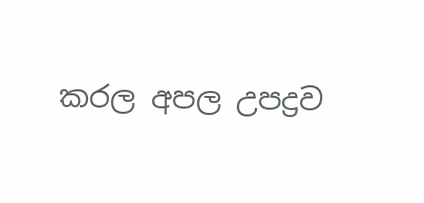කරල අපල උපද්‍රව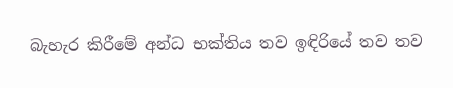බැහැර කිරීමේ අන්ධ භක්තිය තව ඉඳිරියේ තව තව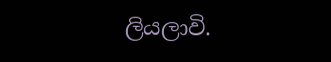ලියලාවි.